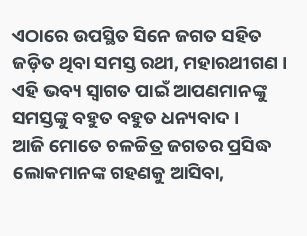ଏଠାରେ ଉପସ୍ଥିତ ସିନେ ଜଗତ ସହିତ ଜଡ଼ିତ ଥିବା ସମସ୍ତ ରଥୀ, ମହାରଥୀଗଣ । ଏହି ଭବ୍ୟ ସ୍ୱାଗତ ପାଇଁ ଆପଣମାନଙ୍କୁ ସମସ୍ତଙ୍କୁ ବହୁତ ବହୁତ ଧନ୍ୟବାଦ ।
ଆଜି ମୋତେ ଚଳଚ୍ଚିତ୍ର ଜଗତର ପ୍ରସିଦ୍ଧ ଲୋକମାନଙ୍କ ଗହଣକୁ ଆସିବା,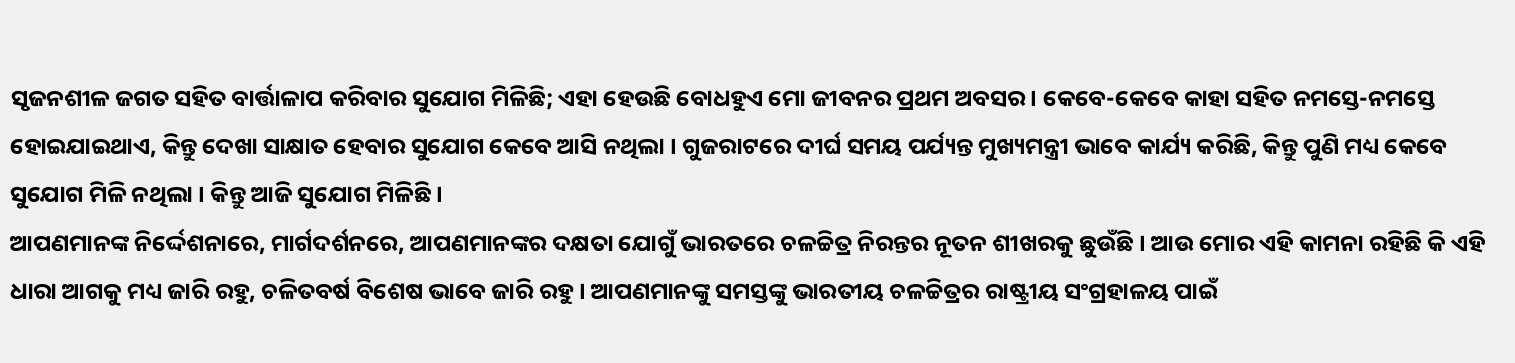ସୃଜନଶୀଳ ଜଗତ ସହିତ ବାର୍ତ୍ତାଳାପ କରିବାର ସୁଯୋଗ ମିଳିଛି; ଏହା ହେଉଛି ବୋଧହୁଏ ମୋ ଜୀବନର ପ୍ରଥମ ଅବସର । କେବେ-କେବେ କାହା ସହିତ ନମସ୍ତେ-ନମସ୍ତେ ହୋଇଯାଇଥାଏ, କିନ୍ତୁ ଦେଖା ସାକ୍ଷାତ ହେବାର ସୁଯୋଗ କେବେ ଆସି ନଥିଲା । ଗୁଜରାଟରେ ଦୀର୍ଘ ସମୟ ପର୍ଯ୍ୟନ୍ତ ମୁଖ୍ୟମନ୍ତ୍ରୀ ଭାବେ କାର୍ଯ୍ୟ କରିଛି, କିନ୍ତୁ ପୁଣି ମଧ୍ୟ କେବେ ସୁଯୋଗ ମିଳି ନଥିଲା । କିନ୍ତୁ ଆଜି ସୁଯୋଗ ମିଳିଛି ।
ଆପଣମାନଙ୍କ ନିର୍ଦ୍ଦେଶନାରେ, ମାର୍ଗଦର୍ଶନରେ, ଆପଣମାନଙ୍କର ଦକ୍ଷତା ଯୋଗୁଁ ଭାରତରେ ଚଳଚ୍ଚିତ୍ର ନିରନ୍ତର ନୂତନ ଶୀଖରକୁ ଛୁଉଁଛି । ଆଉ ମୋର ଏହି କାମନା ରହିଛି କି ଏହି ଧାରା ଆଗକୁ ମଧ୍ୟ ଜାରି ରହୁ, ଚଳିତବର୍ଷ ବିଶେଷ ଭାବେ ଜାରି ରହୁ । ଆପଣମାନଙ୍କୁ ସମସ୍ତଙ୍କୁ ଭାରତୀୟ ଚଳଚ୍ଚିତ୍ରର ରାଷ୍ଟ୍ରୀୟ ସଂଗ୍ରହାଳୟ ପାଇଁ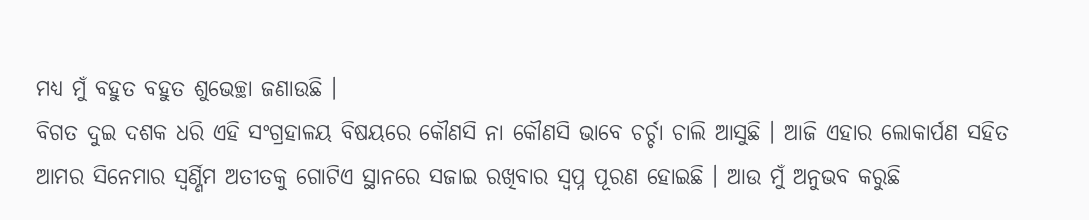ମଧ୍ୟ ମୁଁ ବହୁତ ବହୁତ ଶୁଭେଚ୍ଛା ଜଣାଉଛି ।
ବିଗତ ଦୁଇ ଦଶକ ଧରି ଏହି ସଂଗ୍ରହାଳୟ ବିଷୟରେ କୌଣସି ନା କୌଣସି ଭାବେ ଚର୍ଚ୍ଚା ଚାଲି ଆସୁଛି । ଆଜି ଏହାର ଲୋକାର୍ପଣ ସହିତ ଆମର ସିନେମାର ସ୍ୱର୍ଣ୍ଣିମ ଅତୀତକୁ ଗୋଟିଏ ସ୍ଥାନରେ ସଜାଇ ରଖିବାର ସ୍ୱପ୍ନ ପୂରଣ ହୋଇଛି । ଆଉ ମୁଁ ଅନୁଭବ କରୁଛି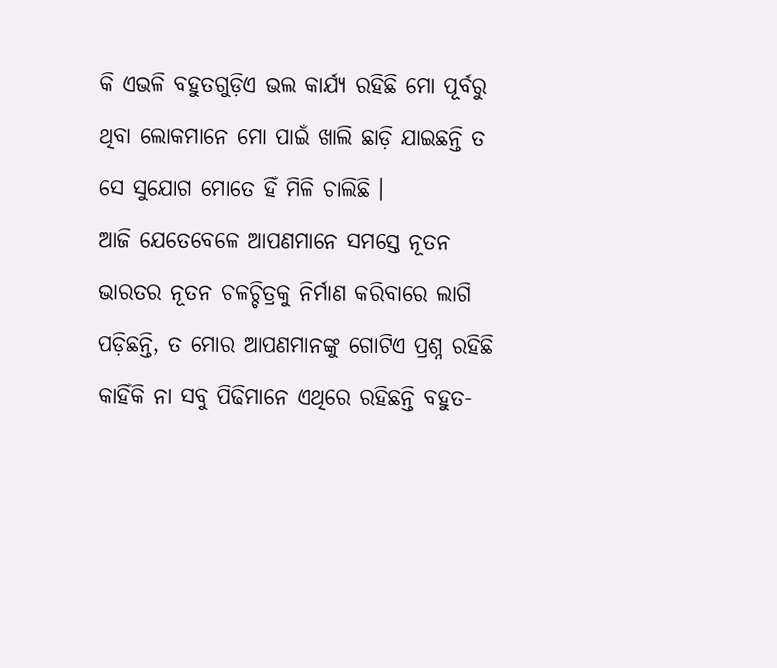କି ଏଭଳି ବହୁତଗୁଡ଼ିଏ ଭଲ କାର୍ଯ୍ୟ ରହିଛି ମୋ ପୂର୍ବରୁ ଥିବା ଲୋକମାନେ ମୋ ପାଇଁ ଖାଲି ଛାଡ଼ି ଯାଇଛନ୍ତି ତ ସେ ସୁଯୋଗ ମୋତେ ହିଁ ମିଳି ଚାଲିଛି ।
ଆଜି ଯେତେବେଳେ ଆପଣମାନେ ସମସ୍ତେ ନୂତନ ଭାରତର ନୂତନ ଚଳଚ୍ଚିତ୍ରକୁ ନିର୍ମାଣ କରିବାରେ ଲାଗି ପଡ଼ିଛନ୍ତି, ତ ମୋର ଆପଣମାନଙ୍କୁ ଗୋଟିଏ ପ୍ରଶ୍ନ ରହିଛି କାହିଁକି ନା ସବୁ ପିଢିମାନେ ଏଥିରେ ରହିଛନ୍ତି ବହୁତ-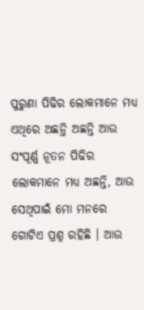ପୁରୁଣା ପିଢିର ଲୋକମାନେ ମଧ୍ୟ ଏଥିରେ ଅଛନ୍ତି ଅଛନ୍ତି ଆଉ ସଂପୂର୍ଣ୍ଣ ନୂତନ ପିଢିର ଲୋକମାନେ ମଧ୍ୟ ଅଛନ୍ତି, ଆଉ ସେଥିପାଇଁ ମୋ ମନରେ ଗୋଟିଏ ପ୍ରଶ୍ନ ରହିଛି । ଆଉ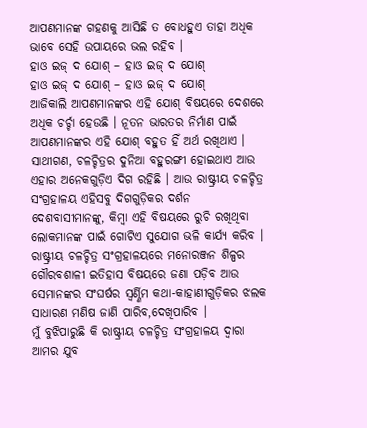ଆପଣମାନଙ୍କ ଗହଣକୁ ଆସିଛି ତ ବୋଧହୁଏ ତାହା ଅଧିକ ଭାବେ ସେହି ଉପାୟରେ ଭଲ ରହିବ ।
ହାଓ ଇଜ୍ ଦ ଯୋଶ୍ – ହାଓ ଇଜ୍ ଦ ଯୋଶ୍
ହାଓ ଇଜ୍ ଦ ଯୋଶ୍ – ହାଓ ଇଜ୍ ଦ ଯୋଶ୍
ଆଜିକାଲି ଆପଣମାନଙ୍କର ଏହି ଯୋଶ୍ ବିଷୟରେ ଦେଶରେ ଅଧିକ ଚର୍ଚ୍ଚା ହେଉଛି । ନୂତନ ଭାରତର ନିର୍ମାଣ ପାଇଁ ଆପଣମାନଙ୍କର ଏହି ଯୋଶ୍ ବହୁତ ହିଁ ଅର୍ଥ ରଖିଥାଏ ।
ସାଥୀଗଣ, ଚଳଚ୍ଚିତ୍ରର ଦୁନିଆ ବହୁରଙ୍ଗୀ ହୋଇଥାଏ ଆଉ ଏହାର ଅନେକଗୁଡ଼ିଏ ଦିଗ ରହିଛି । ଆଉ ରାଷ୍ଟ୍ରୀୟ ଚଳଚ୍ଚିତ୍ର ସଂଗ୍ରହାଳୟ ଏହିସବୁ ଦିଗଗୁଡ଼ିକର ଦର୍ଶନ ଦେଶବାସୀମାନଙ୍କୁ, କିମ୍ବା ଏହି ବିଷୟରେ ରୁଚି ରଖିଥିବା ଲୋକମାନଙ୍କ ପାଇଁ ଗୋଟିଏ ସୁଯୋଗ ଭଳି କାର୍ଯ୍ୟ କରିବ । ରାଷ୍ଟ୍ରୀୟ ଚଳଚ୍ଚିତ୍ର ସଂଗ୍ରହାଳୟରେ ମନୋରଞ୍ଜନ ଶିଳ୍ପର ଗୌରବଶାଳୀ ଇତିହାସ ବିଷୟରେ ଜଣା ପଡ଼ିବ ଆଉ ସେମାନଙ୍କର ସଂଘର୍ଷର ସ୍ୱର୍ଣ୍ଣିମ କଥା-କାହାଣୀଗୁଡ଼ିକର ଝଲକ ସାଧାରଣ ମଣିଷ ଜାଣି ପାରିବ,ଦେଖିପାରିବ ।
ମୁଁ ବୁଝିପାରୁଛି କି ରାଷ୍ଟ୍ରୀୟ ଚଳଚ୍ଚିତ୍ର ସଂଗ୍ରହାଳୟ ଦ୍ୱାରା ଆମର ଯୁବ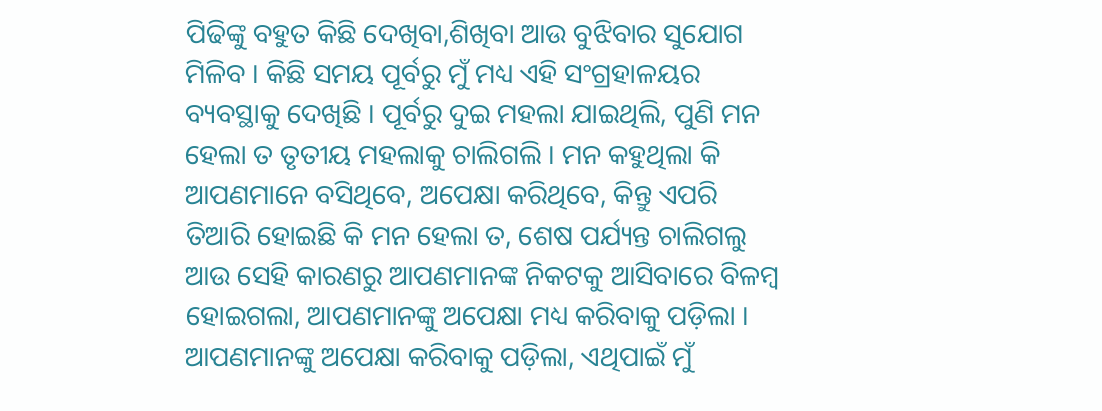ପିଢିଙ୍କୁ ବହୁତ କିଛି ଦେଖିବା,ଶିଖିବା ଆଉ ବୁଝିବାର ସୁଯୋଗ ମିଳିବ । କିଛି ସମୟ ପୂର୍ବରୁ ମୁଁ ମଧ୍ୟ ଏହି ସଂଗ୍ରହାଳୟର ବ୍ୟବସ୍ଥାକୁ ଦେଖିଛି । ପୂର୍ବରୁ ଦୁଇ ମହଲା ଯାଇଥିଲି, ପୁଣି ମନ ହେଲା ତ ତୃତୀୟ ମହଲାକୁ ଚାଲିଗଲି । ମନ କହୁଥିଲା କି ଆପଣମାନେ ବସିଥିବେ, ଅପେକ୍ଷା କରିଥିବେ, କିନ୍ତୁ ଏପରି ତିଆରି ହୋଇଛି କି ମନ ହେଲା ତ, ଶେଷ ପର୍ଯ୍ୟନ୍ତ ଚାଲିଗଲୁ ଆଉ ସେହି କାରଣରୁ ଆପଣମାନଙ୍କ ନିକଟକୁ ଆସିବାରେ ବିଳମ୍ବ ହୋଇଗଲା, ଆପଣମାନଙ୍କୁ ଅପେକ୍ଷା ମଧ୍ୟ କରିବାକୁ ପଡ଼ିଲା । ଆପଣମାନଙ୍କୁ ଅପେକ୍ଷା କରିବାକୁ ପଡ଼ିଲା, ଏଥିପାଇଁ ମୁଁ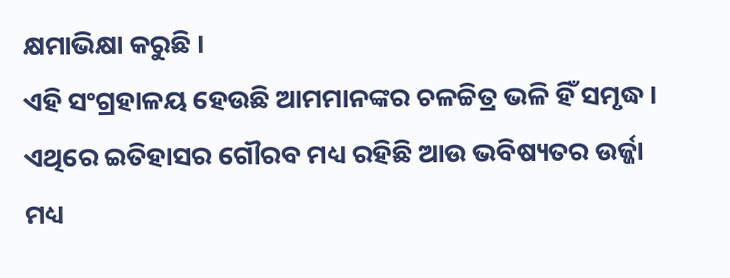କ୍ଷମାଭିକ୍ଷା କରୁଛି ।
ଏହି ସଂଗ୍ରହାଳୟ ହେଉଛି ଆମମାନଙ୍କର ଚଳଚ୍ଚିତ୍ର ଭଳି ହିଁ ସମୃଦ୍ଧ । ଏଥିରେ ଇତିହାସର ଗୌରବ ମଧ୍ୟ ରହିଛି ଆଉ ଭବିଷ୍ୟତର ଉର୍ଜ୍ଜା ମଧ୍ୟ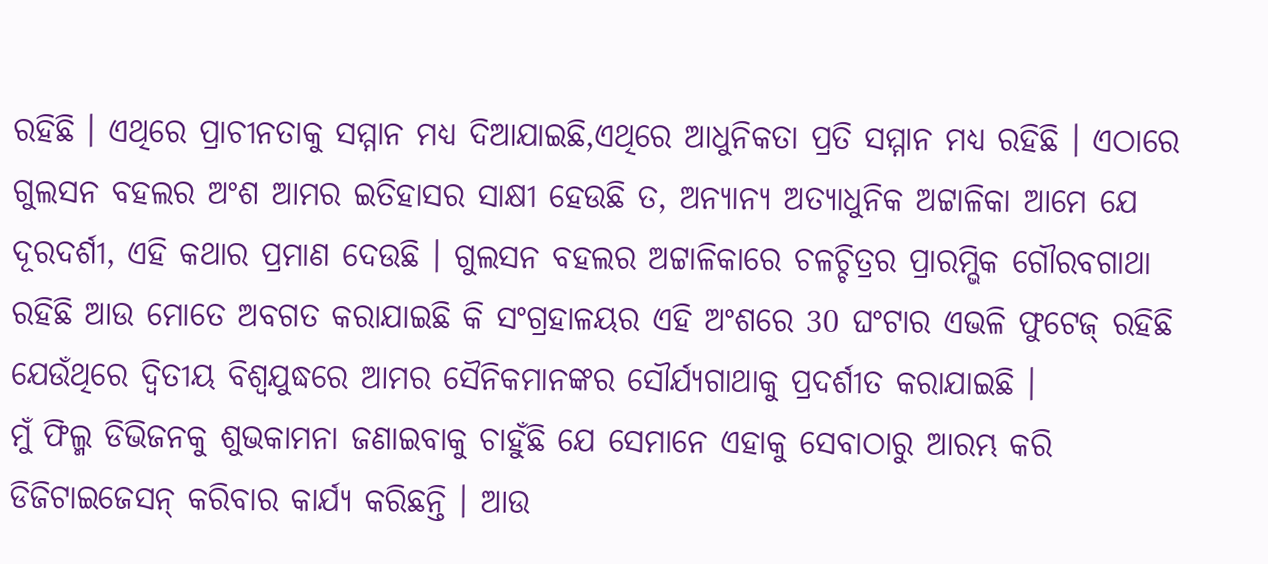ରହିଛି । ଏଥିରେ ପ୍ରାଚୀନତାକୁ ସମ୍ମାନ ମଧ୍ୟ ଦିଆଯାଇଛି,ଏଥିରେ ଆଧୁନିକତା ପ୍ରତି ସମ୍ମାନ ମଧ୍ୟ ରହିଛି । ଏଠାରେ ଗୁଲସନ ବହଲର ଅଂଶ ଆମର ଇତିହାସର ସାକ୍ଷୀ ହେଉଛି ତ, ଅନ୍ୟାନ୍ୟ ଅତ୍ୟାଧୁନିକ ଅଟ୍ଟାଳିକା ଆମେ ଯେ ଦୂରଦର୍ଶୀ, ଏହି କଥାର ପ୍ରମାଣ ଦେଉଛି । ଗୁଲସନ ବହଲର ଅଟ୍ଟାଳିକାରେ ଚଳଚ୍ଚିତ୍ରର ପ୍ରାରମ୍ଭିକ ଗୌରବଗାଥା ରହିଛି ଆଉ ମୋତେ ଅବଗତ କରାଯାଇଛି କି ସଂଗ୍ରହାଳୟର ଏହି ଅଂଶରେ 30 ଘଂଟାର ଏଭଳି ଫୁଟେଜ୍ ରହିଛି ଯେଉଁଥିରେ ଦ୍ୱିତୀୟ ବିଶ୍ୱଯୁଦ୍ଧରେ ଆମର ସୈନିକମାନଙ୍କର ସୌର୍ଯ୍ୟଗାଥାକୁ ପ୍ରଦର୍ଶୀତ କରାଯାଇଛି ।
ମୁଁ ଫିଲ୍ମ ଡିଭିଜନକୁ ଶୁଭକାମନା ଜଣାଇବାକୁ ଚାହୁଁଛି ଯେ ସେମାନେ ଏହାକୁ ସେବାଠାରୁ ଆରମ୍ଭ କରି ଡିଜିଟାଇଜେସନ୍ କରିବାର କାର୍ଯ୍ୟ କରିଛନ୍ତି । ଆଉ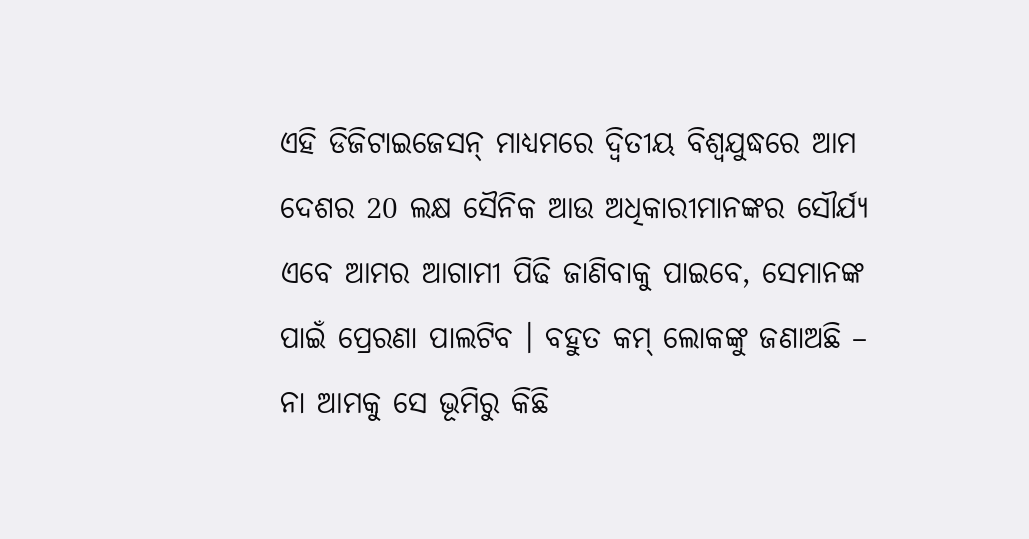ଏହି ଡିଜିଟାଇଜେସନ୍ ମାଧ୍ୟମରେ ଦ୍ୱିତୀୟ ବିଶ୍ୱଯୁଦ୍ଧରେ ଆମ ଦେଶର 20 ଲକ୍ଷ ସୈନିକ ଆଉ ଅଧିକାରୀମାନଙ୍କର ସୌର୍ଯ୍ୟ ଏବେ ଆମର ଆଗାମୀ ପିଢି ଜାଣିବାକୁ ପାଇବେ, ସେମାନଙ୍କ ପାଇଁ ପ୍ରେରଣା ପାଲଟିବ । ବହୁତ କମ୍ ଲୋକଙ୍କୁ ଜଣାଅଛି – ନା ଆମକୁ ସେ ଭୂମିରୁ କିଛି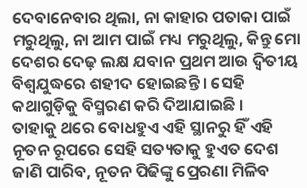ଦେବାନେବାର ଥିଲା, ନା କାହାର ପତାକା ପାଇଁ ମରୁଥିଲୁ, ନା ଆମ ପାଇଁ ମଧ୍ୟ ମରୁଥିଲୁ, କିନ୍ତୁ ମୋ ଦେଶର ଦେଢ଼ ଲକ୍ଷ ଯବାନ ପ୍ରଥମ ଆଉ ଦ୍ୱିତୀୟ ବିଶ୍ୱଯୁଦ୍ଧରେ ଶହୀଦ ହୋଇଛନ୍ତି । ସେହି କଥାଗୁଡ଼ିକୁ ବିସ୍ମରଣ କରି ଦିଆଯାଇଛି ।
ତାହାକୁ ଥରେ ବୋଧହୁଏ ଏହି ସ୍ଥାନରୁ ହିଁ ଏହି ନୂତନ ରୂପରେ ସେହି ସତ୍ୟତାକୁ ହୁଏତ ଦେଶ ଜାଣି ପାରିବ, ନୂତନ ପିଢିଙ୍କୁ ପ୍ରେରଣା ମିଳିବ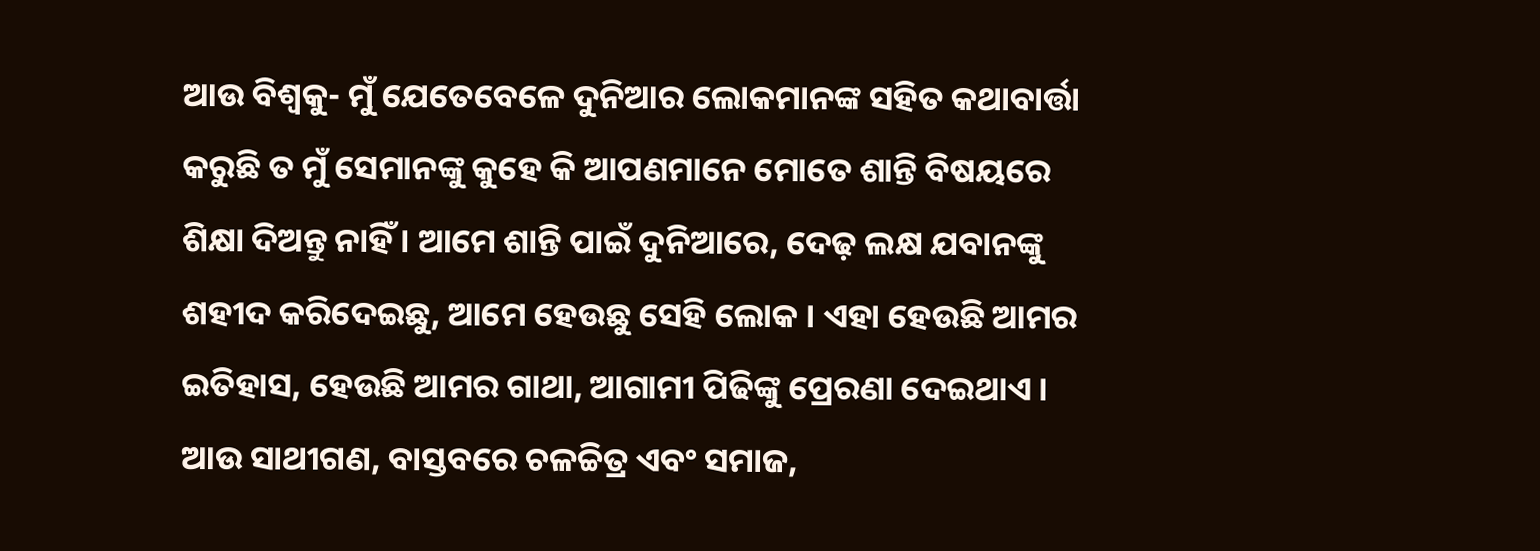ଆଉ ବିଶ୍ୱକୁ- ମୁଁ ଯେତେବେଳେ ଦୁନିଆର ଲୋକମାନଙ୍କ ସହିତ କଥାବାର୍ତ୍ତା କରୁଛି ତ ମୁଁ ସେମାନଙ୍କୁ କୁହେ କି ଆପଣମାନେ ମୋତେ ଶାନ୍ତି ବିଷୟରେ ଶିକ୍ଷା ଦିଅନ୍ତୁ ନାହିଁ । ଆମେ ଶାନ୍ତି ପାଇଁ ଦୁନିଆରେ, ଦେଢ଼ ଲକ୍ଷ ଯବାନଙ୍କୁ ଶହୀଦ କରିଦେଇଛୁ, ଆମେ ହେଉଛୁ ସେହି ଲୋକ । ଏହା ହେଉଛି ଆମର ଇତିହାସ, ହେଉଛି ଆମର ଗାଥା, ଆଗାମୀ ପିଢିଙ୍କୁ ପ୍ରେରଣା ଦେଇଥାଏ ।
ଆଉ ସାଥୀଗଣ, ବାସ୍ତବରେ ଚଳଚ୍ଚିତ୍ର ଏବଂ ସମାଜ,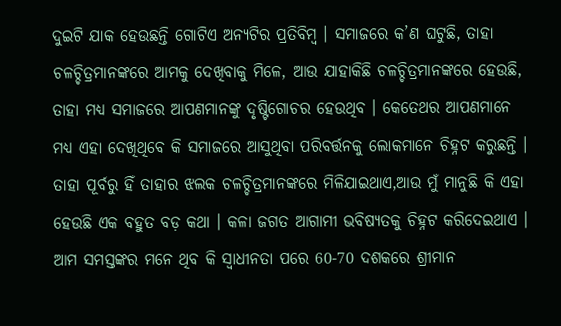ଦୁଇଟି ଯାକ ହେଉଛନ୍ତି ଗୋଟିଏ ଅନ୍ୟଟିର ପ୍ରତିବିମ୍ବ । ସମାଜରେ କ’ଣ ଘଟୁଛି, ତାହା ଚଳଚ୍ଚିତ୍ରମାନଙ୍କରେ ଆମକୁ ଦେଖିବାକୁ ମିଳେ, ଆଉ ଯାହାକିଛି ଚଳଚ୍ଚିତ୍ରମାନଙ୍କରେ ହେଉଛି, ତାହା ମଧ୍ୟ ସମାଜରେ ଆପଣମାନଙ୍କୁ ଦୃଷ୍ଟିଗୋଚର ହେଉଥିବ । କେତେଥର ଆପଣମାନେ ମଧ୍ୟ ଏହା ଦେଖିଥିବେ କି ସମାଜରେ ଆସୁଥିବା ପରିବର୍ତ୍ତନକୁ ଲୋକମାନେ ଚିହ୍ନଟ କରୁଛନ୍ତି । ତାହା ପୂର୍ବରୁ ହିଁ ତାହାର ଝଲକ ଚଳଚ୍ଚିତ୍ରମାନଙ୍କରେ ମିଳିଯାଇଥାଏ,ଆଉ ମୁଁ ମାନୁଛି କି ଏହା ହେଉଛି ଏକ ବହୁତ ବଡ଼ କଥା । କଳା ଜଗତ ଆଗାମୀ ଭବିଷ୍ୟତକୁ ଚିହ୍ନଟ କରିଦେଇଥାଏ । ଆମ ସମସ୍ତଙ୍କର ମନେ ଥିବ କି ସ୍ୱାଧୀନତା ପରେ 60-70 ଦଶକରେ ଶ୍ରୀମାନ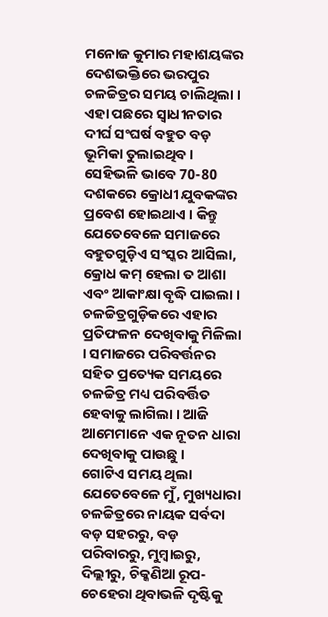ମନୋଜ କୁମାର ମହାଶୟଙ୍କର ଦେଶଭକ୍ତିରେ ଭରପୁର ଚଳଚ୍ଚିତ୍ରର ସମୟ ଚାଲିଥିଲା । ଏହା ପଛରେ ସ୍ୱାଧୀନତାର ଦୀର୍ଘ ସଂଘର୍ଷ ବହୁତ ବଡ଼ ଭୂମିକା ତୁଲାଇଥିବ ।
ସେହିଭଳି ଭାବେ 70-80 ଦଶକରେ କ୍ରୋଧୀ ଯୁବକଙ୍କର ପ୍ରବେଶ ହୋଇଥାଏ । କିନ୍ତୁ ଯେତେବେଳେ ସମାଜରେ ବହୁତଗୁଡ଼ିଏ ସଂସ୍କର ଆସିଲା, କ୍ରୋଧ କମ୍ ହେଲା ତ ଆଶା ଏବଂ ଆକାଂକ୍ଷା ବୃଦ୍ଧି ପାଇଲା । ଚଳଚ୍ଚିତ୍ରଗୁଡ଼ିକରେ ଏହାର ପ୍ରତିଫଳନ ଦେଖିବାକୁ ମିଳିଲା । ସମାଜରେ ପରିବର୍ତ୍ତନର ସହିତ ପ୍ରତ୍ୟେକ ସମୟରେ ଚଳଚ୍ଚିତ୍ର ମଧ୍ୟ ପରିବର୍ତ୍ତିତ ହେବାକୁ ଲାଗିଲା । ଆଜି ଆମେମାନେ ଏକ ନୂତନ ଧାରା ଦେଖିବାକୁ ପାଉଛୁ ।
ଗୋଟିଏ ସମୟ ଥିଲା ଯେତେବେଳେ ମୁଁ, ମୁଖ୍ୟଧାରା ଚଳଚ୍ଚିତ୍ରରେ ନାୟକ ସର୍ବଦା ବଡ଼ ସହରରୁ, ବଡ଼ ପରିବାରରୁ, ମୁମ୍ବାଇରୁ, ଦିଲ୍ଲୀରୁ, ଚିକ୍କଣିଆ ରୂପ-ଚେହେରା ଥିବାଭଳି ଦୃଷ୍ଟିକୁ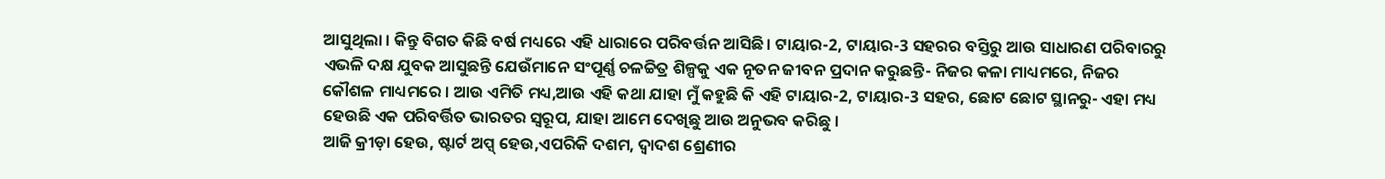ଆସୁଥିଲା । କିନ୍ତୁ ବିଗତ କିଛି ବର୍ଷ ମଧ୍ୟରେ ଏହି ଧାରାରେ ପରିବର୍ତ୍ତନ ଆସିଛି । ଟାୟାର-2, ଟାୟାର-3 ସହରର ବସ୍ତିରୁ ଆଉ ସାଧାରଣ ପରିବାରରୁ ଏଭଳି ଦକ୍ଷ ଯୁବକ ଆସୁଛନ୍ତି ଯେଉଁମାନେ ସଂପୂର୍ଣ୍ଣ ଚଳଚ୍ଚିତ୍ର ଶିଳ୍ପକୁ ଏକ ନୂତନ ଜୀବନ ପ୍ରଦାନ କରୁଛନ୍ତି- ନିଜର କଳା ମାଧ୍ୟମରେ, ନିଜର କୌଶଳ ମାଧ୍ୟମରେ । ଆଉ ଏମିତି ମଧ୍ୟ,ଆଉ ଏହି କଥା ଯାହା ମୁଁ କହୁଛି କି ଏହି ଟାୟାର-2, ଟାୟାର-3 ସହର, ଛୋଟ ଛୋଟ ସ୍ଥାନରୁ- ଏହା ମଧ୍ୟ ହେଉଛି ଏକ ପରିବର୍ତ୍ତିତ ଭାରତର ସ୍ୱରୂପ, ଯାହା ଆମେ ଦେଖିଛୁ ଆଉ ଅନୁଭବ କରିଛୁ ।
ଆଜି କ୍ରୀଡ଼ା ହେଉ, ଷ୍ଟାର୍ଟ ଅପ୍ସ୍ ହେଉ,ଏପରିକି ଦଶମ, ଦ୍ୱାଦଶ ଶ୍ରେଣୀର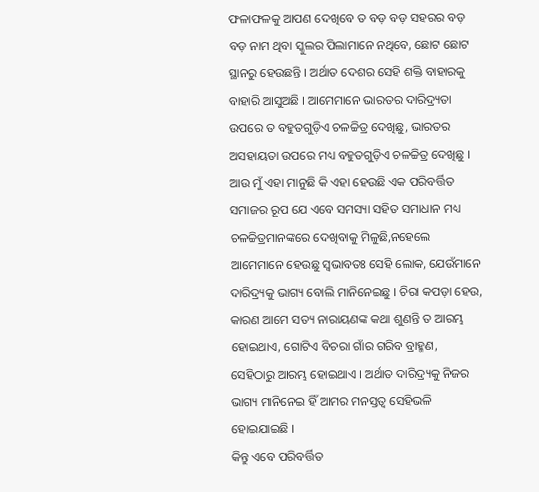ଫଳାଫଳକୁ ଆପଣ ଦେଖିବେ ତ ବଡ଼ ବଡ଼ ସହରର ବଡ଼ ବଡ଼ ନାମ ଥିବା ସ୍କୁଲର ପିଲାମାନେ ନଥିବେ, ଛୋଟ ଛୋଟ ସ୍ଥାନରୁ ହେଉଛନ୍ତି । ଅର୍ଥାତ ଦେଶର ସେହି ଶକ୍ତି ବାହାରକୁ ବାହାରି ଆସୁଅଛି । ଆମେମାନେ ଭାରତର ଦାରିଦ୍ର୍ୟତା ଉପରେ ତ ବହୁତଗୁଡ଼ିଏ ଚଳଚ୍ଚିତ୍ର ଦେଖିଛୁ, ଭାରତର ଅସହାୟତା ଉପରେ ମଧ୍ୟ ବହୁତଗୁଡ଼ିଏ ଚଳଚ୍ଚିତ୍ର ଦେଖିଛୁ । ଆଉ ମୁଁ ଏହା ମାନୁଛି କି ଏହା ହେଉଛି ଏକ ପରିବର୍ତ୍ତିତ ସମାଜର ରୂପ ଯେ ଏବେ ସମସ୍ୟା ସହିତ ସମାଧାନ ମଧ୍ୟ ଚଳଚ୍ଚିତ୍ରମାନଙ୍କରେ ଦେଖିବାକୁ ମିଳୁଛି,ନହେଲେ ଆମେମାନେ ହେଉଛୁ ସ୍ୱଭାବତଃ ସେହି ଲୋକ, ଯେଉଁମାନେ ଦାରିଦ୍ର୍ୟକୁ ଭାଗ୍ୟ ବୋଲି ମାନିନେଇଛୁ । ଚିରା କପଡ଼ା ହେଉ, କାରଣ ଆମେ ସତ୍ୟ ନାରାୟଣଙ୍କ କଥା ଶୁଣନ୍ତି ତ ଆରମ୍ଭ ହୋଇଥାଏ, ଗୋଟିଏ ବିଚରା ଗାଁର ଗରିବ ବ୍ରାହ୍ମଣ, ସେହିଠାରୁ ଆରମ୍ଭ ହୋଇଥାଏ । ଅର୍ଥାତ ଦାରିଦ୍ର୍ୟକୁ ନିଜର ଭାଗ୍ୟ ମାନିନେଇ ହିଁ ଆମର ମନସ୍ତତ୍ୱ ସେହିଭଳି ହୋଇଯାଇଛି ।
କିନ୍ତୁ ଏବେ ପରିବର୍ତ୍ତିତ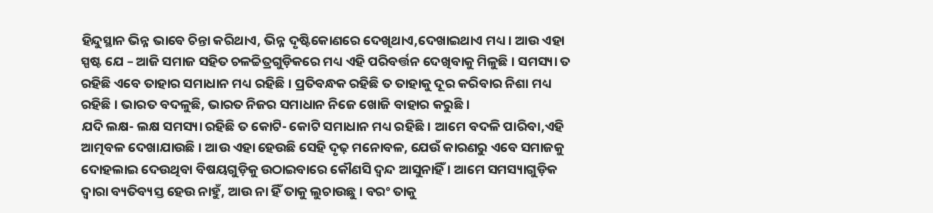ହିନ୍ଦୁସ୍ଥାନ ଭିନ୍ନ ଭାବେ ଚିନ୍ତା କରିଥାଏ, ଭିନ୍ନ ଦୃଷ୍ଟିକୋଣରେ ଦେଖିଥାଏ,ଦେଖାଇଥାଏ ମଧ୍ୟ । ଆଉ ଏହା ସ୍ପଷ୍ଟ ଯେ – ଆଜି ସମାଜ ସହିତ ଚଳଚ୍ଚିତ୍ରଗୁଡ଼ିକରେ ମଧ୍ୟ ଏହି ପରିବର୍ତ୍ତନ ଦେଖିବାକୁ ମିଳୁଛି । ସମସ୍ୟା ତ ରହିଛି ଏବେ ତାହାର ସମାଧାନ ମଧ୍ୟ ରହିଛି । ପ୍ରତିବନ୍ଧକ ରହିଛି ତ ତାହାକୁ ଦୂର କରିବାର ନିଶା ମଧ୍ୟ ରହିଛି । ଭାରତ ବଦଳୁଛି, ଭାରତ ନିଜର ସମାଧାନ ନିଜେ ଖୋଜି ବାହାର କରୁଛି ।
ଯଦି ଲକ୍ଷ- ଲକ୍ଷ ସମସ୍ୟା ରହିଛି ତ କୋଟି- କୋଟି ସମାଧାନ ମଧ୍ୟ ରହିଛି । ଆମେ ବଦଳି ପାରିବା,ଏହି ଆତ୍ମବଳ ଦେଖାଯାଉଛି । ଆଉ ଏହା ହେଉଛି ସେହି ଦୃଢ଼ ମନୋବଳ, ଯେଉଁ କାରଣରୁ ଏବେ ସମାଜକୁ ଦୋହଲାଇ ଦେଉଥିବା ବିଷୟଗୁଡ଼ିକୁ ଉଠାଇବାରେ କୌଣସି ଦ୍ୱନ୍ଦ ଆସୁନାହିଁ । ଆମେ ସମସ୍ୟାଗୁଡ଼ିକ ଦ୍ୱାରା ବ୍ୟତିବ୍ୟସ୍ତ ହେଉ ନାହୁଁ, ଆଉ ନା ହିଁ ତାକୁ ଲୁଚାଉଛୁ । ବରଂ ତାକୁ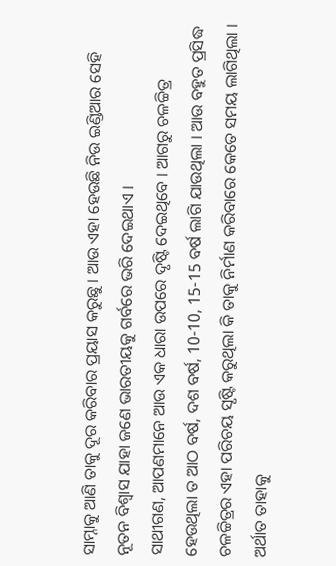ସାମ୍ନାକୁ ଆଣି ତାକୁ ଦୂର କରିବାର ପ୍ରୟାସ କରୁଛୁ । ଆଉ ଏହା ହେଉଛି ନିଉ ଇଣ୍ଡିଆର ସେହି ନୂତନ ବିଶ୍ୱାସ ଯାହା ଜଣେ ଭାରତୀୟକୁ ଗର୍ବରେ ଭରି ଦେଇଥାଏ ।
ସାଥୀଗଣ, ଆପଣମାନେ ଆଉ ଏକ ଧାରା ଉପରେ ଦୃଷ୍ଟି ଦେଇଥିବେ । ଆଗରୁ ଚଳଚ୍ଚିତ୍ର ହେଉଥିଲା ତ ଆଠ ବର୍ଷ, ଦଶ ବର୍ଷ, 10-10, 15-15 ବର୍ଷ ଲାଗି ଯାଉଥିଲା । ଆଉ ବହୁତ ପ୍ରସିଦ୍ଧ ଚଳଚ୍ଚିତ୍ରର ଏହା ପରିଚୟ ସୃଷ୍ଟି କରୁଥିଲା କି ତାକୁ ନିର୍ମାଣ କରିବାରେ କେତେ ସମୟ ଲାଗିଥିଲା । ଅର୍ଥାତ ତାହାକୁ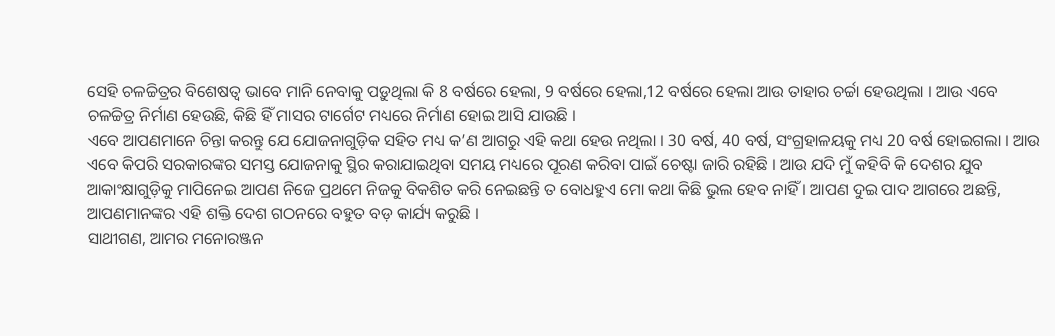ସେହି ଚଳଚ୍ଚିତ୍ରର ବିଶେଷତ୍ୱ ଭାବେ ମାନି ନେବାକୁ ପଡ଼ୁଥିଲା କି 8 ବର୍ଷରେ ହେଲା, 9 ବର୍ଷରେ ହେଲା,12 ବର୍ଷରେ ହେଲା ଆଉ ତାହାର ଚର୍ଚ୍ଚା ହେଉଥିଲା । ଆଉ ଏବେ ଚଳଚ୍ଚିତ୍ର ନିର୍ମାଣ ହେଉଛି, କିଛି ହିଁ ମାସର ଟାର୍ଗେଟ ମଧ୍ୟରେ ନିର୍ମାଣ ହୋଇ ଆସି ଯାଉଛି ।
ଏବେ ଆପଣମାନେ ଚିନ୍ତା କରନ୍ତୁ ଯେ ଯୋଜନାଗୁଡ଼ିକ ସହିତ ମଧ୍ୟ କ’ଣ ଆଗରୁ ଏହି କଥା ହେଉ ନଥିଲା । 30 ବର୍ଷ, 40 ବର୍ଷ, ସଂଗ୍ରହାଳୟକୁ ମଧ୍ୟ 20 ବର୍ଷ ହୋଇଗଲା । ଆଉ ଏବେ କିପରି ସରକାରଙ୍କର ସମସ୍ତ ଯୋଜନାକୁ ସ୍ଥିର କରାଯାଇଥିବା ସମୟ ମଧ୍ୟରେ ପୂରଣ କରିବା ପାଇଁ ଚେଷ୍ଟା ଜାରି ରହିଛି । ଆଉ ଯଦି ମୁଁ କହିବି କି ଦେଶର ଯୁବ ଆକାଂକ୍ଷାଗୁଡ଼ିକୁ ମାପିନେଇ ଆପଣ ନିଜେ ପ୍ରଥମେ ନିଜକୁ ବିକଶିତ କରି ନେଇଛନ୍ତି ତ ବୋଧହୁଏ ମୋ କଥା କିଛି ଭୁଲ ହେବ ନାହିଁ । ଆପଣ ଦୁଇ ପାଦ ଆଗରେ ଅଛନ୍ତି, ଆପଣମାନଙ୍କର ଏହି ଶକ୍ତି ଦେଶ ଗଠନରେ ବହୁତ ବଡ଼ କାର୍ଯ୍ୟ କରୁଛି ।
ସାଥୀଗଣ, ଆମର ମନୋରଞ୍ଜନ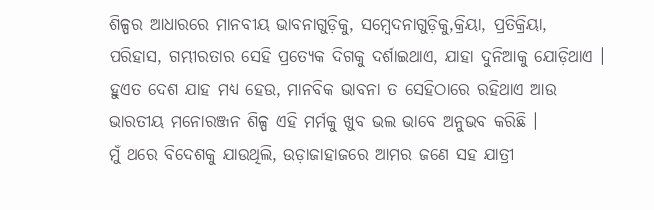ଶିଳ୍ପର ଆଧାରରେ ମାନବୀୟ ଭାବନାଗୁଡ଼ିକୁ, ସମ୍ବେଦନାଗୁଡ଼ିକୁ,କ୍ରିୟା, ପ୍ରତିକ୍ରିୟା, ପରିହାସ, ଗମ୍ଭୀରତାର ସେହି ପ୍ରତ୍ୟେକ ଦିଗକୁ ଦର୍ଶାଇଥାଏ, ଯାହା ଦୁନିଆକୁ ଯୋଡ଼ିଥାଏ । ହୁଏତ ଦେଶ ଯାହ ମଧ୍ୟ ହେଉ, ମାନବିକ ଭାବନା ତ ସେହିଠାରେ ରହିଥାଏ ଆଉ ଭାରତୀୟ ମନୋରଞ୍ଜନ ଶିଳ୍ପ ଏହି ମର୍ମକୁ ଖୁବ ଭଲ ଭାବେ ଅନୁଭବ କରିଛି ।
ମୁଁ ଥରେ ବିଦେଶକୁ ଯାଉଥିଲି, ଉଡ଼ାଜାହାଜରେ ଆମର ଜଣେ ସହ ଯାତ୍ରୀ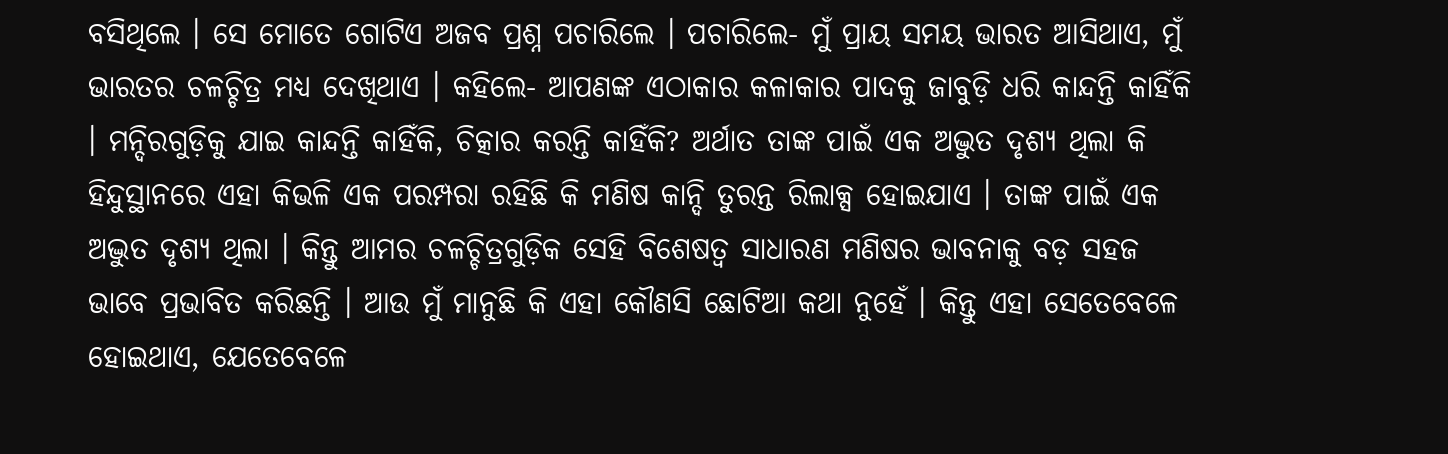ବସିଥିଲେ । ସେ ମୋତେ ଗୋଟିଏ ଅଜବ ପ୍ରଶ୍ନ ପଚାରିଲେ । ପଚାରିଲେ- ମୁଁ ପ୍ରାୟ ସମୟ ଭାରତ ଆସିଥାଏ, ମୁଁ ଭାରତର ଚଳଚ୍ଚିତ୍ର ମଧ୍ୟ ଦେଖିଥାଏ । କହିଲେ- ଆପଣଙ୍କ ଏଠାକାର କଳାକାର ପାଦକୁ ଜାବୁଡ଼ି ଧରି କାନ୍ଦନ୍ତି କାହିଁକି । ମନ୍ଦିରଗୁଡ଼ିକୁ ଯାଇ କାନ୍ଦନ୍ତି କାହିଁକି, ଚିତ୍କାର କରନ୍ତି କାହିଁକି? ଅର୍ଥାତ ତାଙ୍କ ପାଇଁ ଏକ ଅଦ୍ଭୁତ ଦୃଶ୍ୟ ଥିଲା କି ହିନ୍ଦୁସ୍ଥାନରେ ଏହା କିଭଳି ଏକ ପରମ୍ପରା ରହିଛି କି ମଣିଷ କାନ୍ଦି ତୁରନ୍ତ ରିଲାକ୍ସ ହୋଇଯାଏ । ତାଙ୍କ ପାଇଁ ଏକ ଅଦ୍ଭୁତ ଦୃଶ୍ୟ ଥିଲା । କିନ୍ତୁ ଆମର ଚଳଚ୍ଚିତ୍ରଗୁଡ଼ିକ ସେହି ବିଶେଷତ୍ୱ ସାଧାରଣ ମଣିଷର ଭାବନାକୁ ବଡ଼ ସହଜ ଭାବେ ପ୍ରଭାବିତ କରିଛନ୍ତି । ଆଉ ମୁଁ ମାନୁଛି କି ଏହା କୌଣସି ଛୋଟିଆ କଥା ନୁହେଁ । କିନ୍ତୁ ଏହା ସେତେବେଳେ ହୋଇଥାଏ, ଯେତେବେଳେ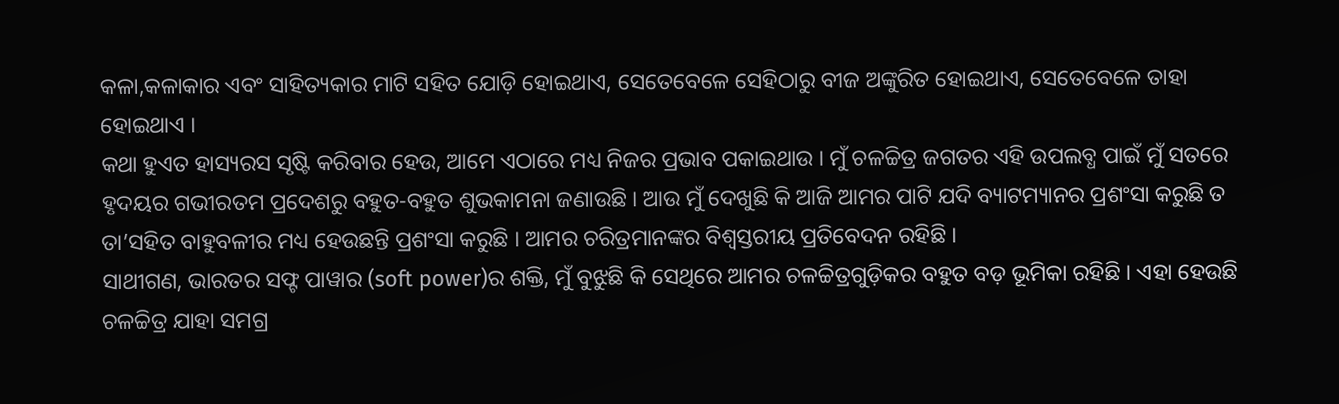କଳା,କଳାକାର ଏବଂ ସାହିତ୍ୟକାର ମାଟି ସହିତ ଯୋଡ଼ି ହୋଇଥାଏ, ସେତେବେଳେ ସେହିଠାରୁ ବୀଜ ଅଙ୍କୁରିତ ହୋଇଥାଏ, ସେତେବେଳେ ତାହା ହୋଇଥାଏ ।
କଥା ହୁଏତ ହାସ୍ୟରସ ସୃଷ୍ଟି କରିବାର ହେଉ, ଆମେ ଏଠାରେ ମଧ୍ୟ ନିଜର ପ୍ରଭାବ ପକାଇଥାଉ । ମୁଁ ଚଳଚ୍ଚିତ୍ର ଜଗତର ଏହି ଉପଲବ୍ଧ ପାଇଁ ମୁଁ ସତରେ ହୃଦୟର ଗଭୀରତମ ପ୍ରଦେଶରୁ ବହୁତ-ବହୁତ ଶୁଭକାମନା ଜଣାଉଛି । ଆଉ ମୁଁ ଦେଖୁଛି କି ଆଜି ଆମର ପାଟି ଯଦି ବ୍ୟାଟମ୍ୟାନର ପ୍ରଶଂସା କରୁଛି ତ ତା’ସହିତ ବାହୁବଳୀର ମଧ୍ୟ ହେଉଛନ୍ତି ପ୍ରଶଂସା କରୁଛି । ଆମର ଚରିତ୍ରମାନଙ୍କର ବିଶ୍ୱସ୍ତରୀୟ ପ୍ରତିବେଦନ ରହିଛି ।
ସାଥୀଗଣ, ଭାରତର ସଫ୍ଟ ପାୱାର (soft power)ର ଶକ୍ତି, ମୁଁ ବୁଝୁଛି କି ସେଥିରେ ଆମର ଚଳଚ୍ଚିତ୍ରଗୁଡ଼ିକର ବହୁତ ବଡ଼ ଭୂମିକା ରହିଛି । ଏହା ହେଉଛି ଚଳଚ୍ଚିତ୍ର ଯାହା ସମଗ୍ର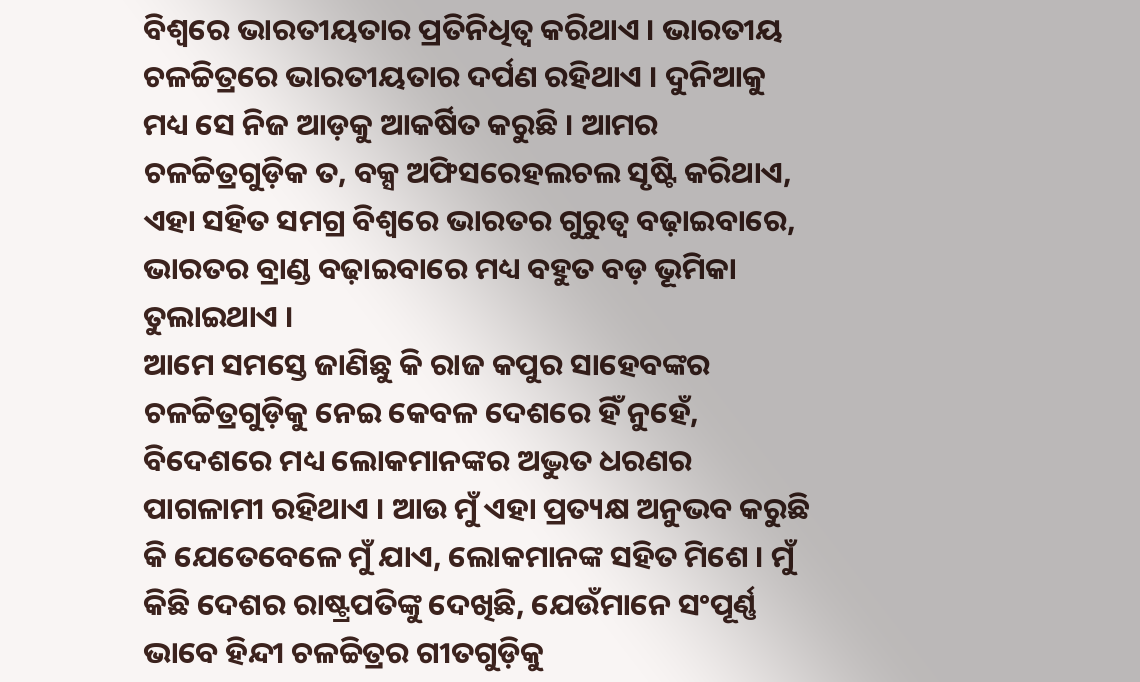ବିଶ୍ୱରେ ଭାରତୀୟତାର ପ୍ରତିନିଧିତ୍ୱ କରିଥାଏ । ଭାରତୀୟ ଚଳଚ୍ଚିତ୍ରରେ ଭାରତୀୟତାର ଦର୍ପଣ ରହିଥାଏ । ଦୁନିଆକୁ ମଧ୍ୟ ସେ ନିଜ ଆଡ଼କୁ ଆକର୍ଷିତ କରୁଛି । ଆମର ଚଳଚ୍ଚିତ୍ରଗୁଡ଼ିକ ତ, ବକ୍ସ ଅଫିସରେହଲଚଲ ସୃଷ୍ଟି କରିଥାଏ, ଏହା ସହିତ ସମଗ୍ର ବିଶ୍ୱରେ ଭାରତର ଗୁରୁତ୍ୱ ବଢ଼ାଇବାରେ, ଭାରତର ବ୍ରାଣ୍ଡ ବଢ଼ାଇବାରେ ମଧ୍ୟ ବହୁତ ବଡ଼ ଭୂମିକା ତୁଲାଇଥାଏ ।
ଆମେ ସମସ୍ତେ ଜାଣିଛୁ କି ରାଜ କପୁର ସାହେବଙ୍କର ଚଳଚ୍ଚିତ୍ରଗୁଡ଼ିକୁ ନେଇ କେବଳ ଦେଶରେ ହିଁ ନୁହେଁ, ବିଦେଶରେ ମଧ୍ୟ ଲୋକମାନଙ୍କର ଅଦ୍ଭୁତ ଧରଣର ପାଗଳାମୀ ରହିଥାଏ । ଆଉ ମୁଁ ଏହା ପ୍ରତ୍ୟକ୍ଷ ଅନୁଭବ କରୁଛି କି ଯେତେବେଳେ ମୁଁ ଯାଏ, ଲୋକମାନଙ୍କ ସହିତ ମିଶେ । ମୁଁ କିଛି ଦେଶର ରାଷ୍ଟ୍ରପତିଙ୍କୁ ଦେଖିଛି, ଯେଉଁମାନେ ସଂପୂର୍ଣ୍ଣ ଭାବେ ହିନ୍ଦୀ ଚଳଚ୍ଚିତ୍ରର ଗୀତଗୁଡ଼ିକୁ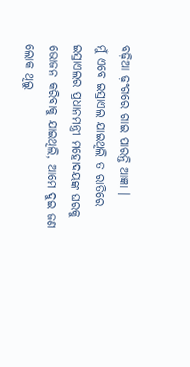ବଢ଼ିଆ ଢ଼ଂଗରେ ଗାଇ ପାରନ୍ତି ଆଜ୍ଞା ।
ମୁଁ ଏବେ ଇସ୍ରାଏଲ ଯାଇଥିଲି ତ ରାତିରେ ଇସ୍ରାଏଲର ପ୍ରଧାନମନ୍ତ୍ରୀ ମହୋଦୟଙ୍କ ଘରକୁ ଭୋଜନ କରିବାକୁ ଯାଇଥିଲି, ଆମେ ଦୁଇ ଜଣ ଲୋକ ଥିଲୁ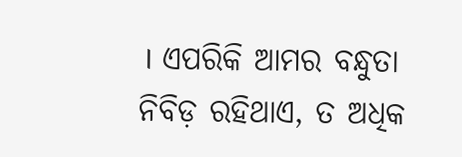। ଏପରିକି ଆମର ବନ୍ଧୁତା ନିବିଡ଼ ରହିଥାଏ, ତ ଅଧିକ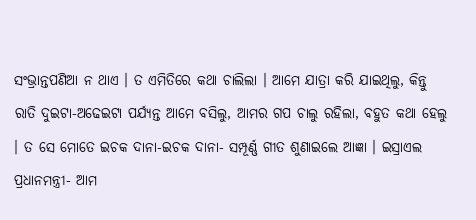ସଂଭ୍ରାନ୍ତପଣିଆ ନ ଥାଏ । ତ ଏମିତିରେ କଥା ଚାଲିଲା । ଆମେ ଯାତ୍ରା କରି ଯାଇଥିଲୁ, କିନ୍ତୁ ରାତି ଦୁଇଟା-ଅଢେଇଟା ପର୍ଯ୍ୟନ୍ତ ଆମେ ବସିଲୁ, ଆମର ଗପ ଚାଲୁ ରହିଲା, ବହୁତ କଥା ହେଲୁ । ତ ସେ ମୋତେ ଇଚକ ଦାନା-ଇଚକ ଦାନା- ସମ୍ପୂର୍ଣ୍ଣ ଗୀତ ଶୁଣାଇଲେ ଆଜ୍ଞା । ଇସ୍ରାଏଲ ପ୍ରଧାନମନ୍ତ୍ରୀ- ଆମ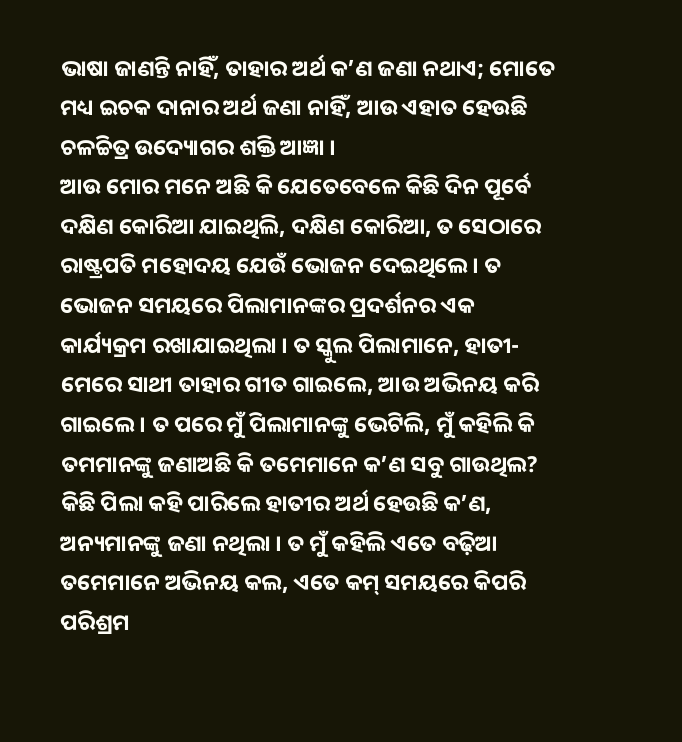ଭାଷା ଜାଣନ୍ତି ନାହିଁ, ତାହାର ଅର୍ଥ କ’ଣ ଜଣା ନଥାଏ; ମୋତେ ମଧ୍ୟ ଇଚକ ଦାନାର ଅର୍ଥ ଜଣା ନାହିଁ, ଆଉ ଏହାତ ହେଉଛି ଚଳଚ୍ଚିତ୍ର ଉଦ୍ୟୋଗର ଶକ୍ତି ଆଜ୍ଞା ।
ଆଉ ମୋର ମନେ ଅଛି କି ଯେତେବେଳେ କିଛି ଦିନ ପୂର୍ବେ ଦକ୍ଷିଣ କୋରିଆ ଯାଇଥିଲି, ଦକ୍ଷିଣ କୋରିଆ, ତ ସେଠାରେ ରାଷ୍ଟ୍ରପତି ମହୋଦୟ ଯେଉଁ ଭୋଜନ ଦେଇଥିଲେ । ତ ଭୋଜନ ସମୟରେ ପିଲାମାନଙ୍କର ପ୍ରଦର୍ଶନର ଏକ କାର୍ଯ୍ୟକ୍ରମ ରଖାଯାଇଥିଲା । ତ ସ୍କୁଲ ପିଲାମାନେ, ହାତୀ-ମେରେ ସାଥୀ ତାହାର ଗୀତ ଗାଇଲେ, ଆଉ ଅଭିନୟ କରି ଗାଇଲେ । ତ ପରେ ମୁଁ ପିଲାମାନଙ୍କୁ ଭେଟିଲି, ମୁଁ କହିଲି କି ତମମାନଙ୍କୁ ଜଣାଅଛି କି ତମେମାନେ କ’ଣ ସବୁ ଗାଉଥିଲ? କିଛି ପିଲା କହି ପାରିଲେ ହାତୀର ଅର୍ଥ ହେଉଛି କ’ଣ, ଅନ୍ୟମାନଙ୍କୁ ଜଣା ନଥିଲା । ତ ମୁଁ କହିଲି ଏତେ ବଢ଼ିଆ ତମେମାନେ ଅଭିନୟ କଲ, ଏତେ କମ୍ ସମୟରେ କିପରି ପରିଶ୍ରମ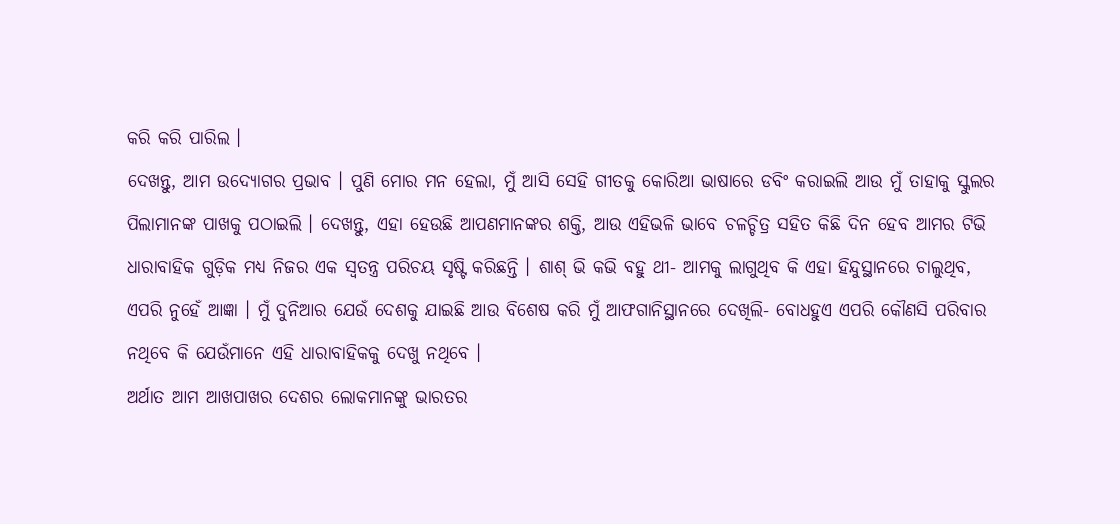କରି କରି ପାରିଲ ।
ଦେଖନ୍ତୁ, ଆମ ଉଦ୍ୟୋଗର ପ୍ରଭାବ । ପୁଣି ମୋର ମନ ହେଲା, ମୁଁ ଆସି ସେହି ଗୀତକୁ କୋରିଆ ଭାଷାରେ ଡବିଂ କରାଇଲି ଆଉ ମୁଁ ତାହାକୁ ସ୍କୁଲର ପିଲାମାନଙ୍କ ପାଖକୁ ପଠାଇଲି । ଦେଖନ୍ତୁ, ଏହା ହେଉଛି ଆପଣମାନଙ୍କର ଶକ୍ତି, ଆଉ ଏହିଭଳି ଭାବେ ଚଳଚ୍ଚିତ୍ର ସହିତ କିଛି ଦିନ ହେବ ଆମର ଟିଭି ଧାରାବାହିକ ଗୁଡ଼ିକ ମଧ୍ୟ ନିଜର ଏକ ସ୍ୱତନ୍ତ୍ର ପରିଚୟ ସୃଷ୍ଟି କରିଛନ୍ତି । ଶାଶ୍ ଭି କଭି ବହୁ ଥୀ- ଆମକୁ ଲାଗୁଥିବ କି ଏହା ହିନ୍ଦୁସ୍ଥାନରେ ଚାଲୁଥିବ, ଏପରି ନୁହେଁ ଆଜ୍ଞା । ମୁଁ ଦୁନିଆର ଯେଉଁ ଦେଶକୁ ଯାଇଛି ଆଉ ବିଶେଷ କରି ମୁଁ ଆଫଗାନିସ୍ଥାନରେ ଦେଖିଲି- ବୋଧହୁଏ ଏପରି କୌଣସି ପରିବାର ନଥିବେ କି ଯେଉଁମାନେ ଏହି ଧାରାବାହିକକୁ ଦେଖୁ ନଥିବେ ।
ଅର୍ଥାତ ଆମ ଆଖପାଖର ଦେଶର ଲୋକମାନଙ୍କୁ ଭାରତର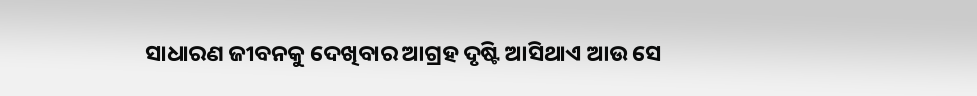ସାଧାରଣ ଜୀବନକୁ ଦେଖିବାର ଆଗ୍ରହ ଦୃଷ୍ଟି ଆସିଥାଏ ଆଉ ସେ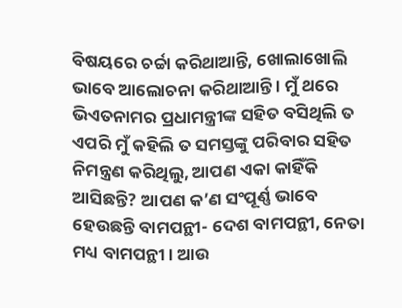ବିଷୟରେ ଚର୍ଚ୍ଚା କରିଥାଆନ୍ତି, ଖୋଲାଖୋଲି ଭାବେ ଆଲୋଚନା କରିଥାଆନ୍ତି । ମୁଁ ଥରେ ଭିଏତନାମର ପ୍ରଧାମନ୍ତ୍ରୀଙ୍କ ସହିତ ବସିଥିଲି ତ ଏପରି ମୁଁ କହିଲି ତ ସମସ୍ତଙ୍କୁ ପରିବାର ସହିତ ନିମନ୍ତ୍ରଣ କରିଥିଲୁ, ଆପଣ ଏକା କାହିଁକି ଆସିଛନ୍ତି? ଆପଣ କ’ଣ ସଂପୂର୍ଣ୍ଣ ଭାବେ ହେଉଛନ୍ତି ବାମପନ୍ଥୀ- ଦେଶ ବାମପନ୍ଥୀ, ନେତା ମଧ୍ୟ ବାମପନ୍ଥୀ । ଆଉ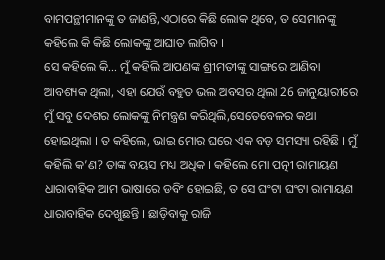ବାମପନ୍ଥୀମାନଙ୍କୁ ତ ଜାଣନ୍ତି,ଏଠାରେ କିଛି ଲୋକ ଥିବେ, ତ ସେମାନଙ୍କୁ କହିଲେ କି କିଛି ଲୋକଙ୍କୁ ଆଘାତ ଲାଗିବ ।
ସେ କହିଲେ କି… ମୁଁ କହିଲି ଆପଣଙ୍କ ଶ୍ରୀମତୀଙ୍କୁ ସାଙ୍ଗରେ ଆଣିବା ଆବଶ୍ୟକ ଥିଲା, ଏହା ଯେଉଁ ବହୁତ ଭଲ ଅବସର ଥିଲା 26 ଜାନୁୟାରୀରେ ମୁଁ ସବୁ ଦେଶର ଲୋକଙ୍କୁ ନିମନ୍ତ୍ରଣ କରିଥିଲି,ସେତେବେଳର କଥା ହୋଇଥିଲା । ତ କହିଲେ, ଭାଇ ମୋର ଘରେ ଏକ ବଡ଼ ସମସ୍ୟା ରହିଛି । ମୁଁ କହିଲି କ’ଣ? ତାଙ୍କ ବୟସ ମଧ୍ୟ ଅଧିକ । କହିଲେ ମୋ ପତ୍ନୀ ରାମାୟଣ ଧାରାବାହିକ ଆମ ଭାଷାରେ ଡବିଂ ହୋଇଛି, ତ ସେ ଘଂଟା ଘଂଟା ରାମାୟଣ ଧାରାବାହିକ ଦେଖୁଛନ୍ତି । ଛାଡ଼ିବାକୁ ରାଜି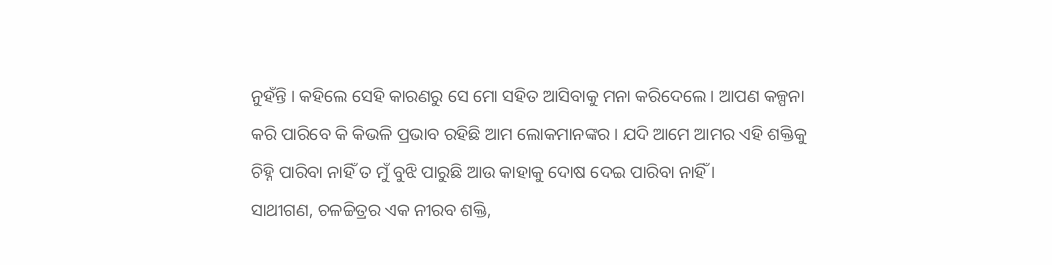ନୁହଁନ୍ତି । କହିଲେ ସେହି କାରଣରୁ ସେ ମୋ ସହିତ ଆସିବାକୁ ମନା କରିଦେଲେ । ଆପଣ କଳ୍ପନା କରି ପାରିବେ କି କିଭଳି ପ୍ରଭାବ ରହିଛି ଆମ ଲୋକମାନଙ୍କର । ଯଦି ଆମେ ଆମର ଏହି ଶକ୍ତିକୁ ଚିହ୍ନି ପାରିବା ନାହିଁ ତ ମୁଁ ବୁଝି ପାରୁଛି ଆଉ କାହାକୁ ଦୋଷ ଦେଇ ପାରିବା ନାହିଁ ।
ସାଥୀଗଣ, ଚଳଚ୍ଚିତ୍ରର ଏକ ନୀରବ ଶକ୍ତି,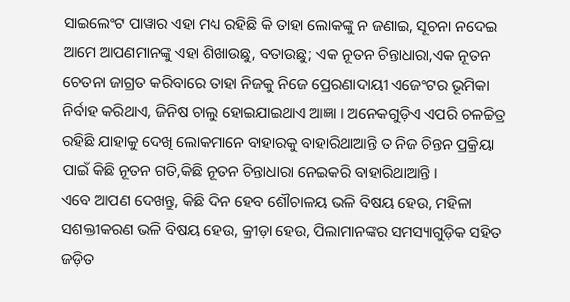ସାଇଲେଂଟ ପାୱାର ଏହା ମଧ୍ୟ ରହିଛି କି ତାହା ଲୋକଙ୍କୁ ନ ଜଣାଇ, ସୂଚନା ନଦେଇ ଆମେ ଆପଣମାନଙ୍କୁ ଏହା ଶିଖାଉଛୁ, ବତାଉଛୁ; ଏକ ନୂତନ ଚିନ୍ତାଧାରା,ଏକ ନୂତନ ଚେତନା ଜାଗ୍ରତ କରିବାରେ ତାହା ନିଜକୁ ନିଜେ ପ୍ରେରଣାଦାୟୀ ଏଜେଂଟର ଭୂମିକା ନିର୍ବାହ କରିଥାଏ, ଜିନିଷ ଚାଲୁ ହୋଇଯାଇଥାଏ ଆଜ୍ଞା । ଅନେକଗୁଡ଼ିଏ ଏପରି ଚଳଚ୍ଚିତ୍ର ରହିଛି ଯାହାକୁ ଦେଖି ଲୋକମାନେ ବାହାରକୁ ବାହାରିଥାଆନ୍ତି ତ ନିଜ ଚିନ୍ତନ ପ୍ରକ୍ରିୟା ପାଇଁ କିଛି ନୂତନ ଗତି,କିଛି ନୂତନ ଚିନ୍ତାଧାରା ନେଇକରି ବାହାରିଥାଆନ୍ତି ।
ଏବେ ଆପଣ ଦେଖନ୍ତୁ, କିଛି ଦିନ ହେବ ଶୌଚାଳୟ ଭଳି ବିଷୟ ହେଉ, ମହିଳା ସଶକ୍ତୀକରଣ ଭଳି ବିଷୟ ହେଉ, କ୍ରୀଡ଼ା ହେଉ, ପିଲାମାନଙ୍କର ସମସ୍ୟାଗୁଡ଼ିକ ସହିତ ଜଡ଼ିତ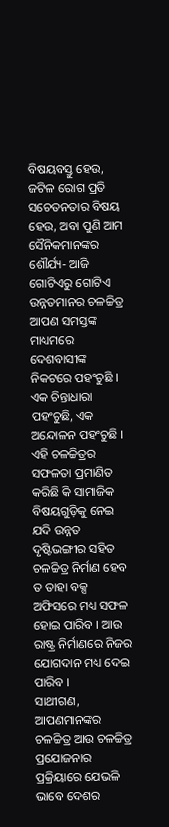ବିଷୟବସ୍ତୁ ହେଉ, ଜଟିଳ ରୋଗ ପ୍ରତି ସଚେତନତାର ବିଷୟ ହେଉ, ଅବା ପୁଣି ଆମ ସୈନିକମାନଙ୍କର ଶୌର୍ଯ୍ୟ- ଆଜି ଗୋଟିଏରୁ ଗୋଟିଏ ଉନ୍ନତମାନର ଚଳଚ୍ଚିତ୍ର ଆପଣ ସମସ୍ତଙ୍କ ମାଧ୍ୟମରେ ଦେଶବାସୀଙ୍କ ନିକଟରେ ପହଂଚୁଛି । ଏକ ଚିନ୍ତାଧାରା ପହଂଚୁଛି, ଏକ ଅନ୍ଦୋଳନ ପହଂଚୁଛି ।
ଏହି ଚଳଚ୍ଚିତ୍ରର ସଫଳତା ପ୍ରମାଣିତ କରିଛି କି ସାମାଜିକ ବିଷୟଗୁଡ଼ିକୁ ନେଇ ଯଦି ଉନ୍ନତ ଦୃଷ୍ଟିଭଙ୍ଗୀର ସହିତ ଚଳଚ୍ଚିତ୍ର ନିର୍ମାଣ ହେବ ତ ତାହା ବକ୍ସ ଅଫିସରେ ମଧ୍ୟ ସଫଳ ହୋଇ ପାରିବ । ଆଉ ରାଷ୍ଟ୍ର ନିର୍ମାଣରେ ନିଜର ଯୋଗଦାନ ମଧ୍ୟ ଦେଇ ପାରିବ ।
ସାଥୀଗଣ, ଆପଣମାନଙ୍କର ଚଳଚ୍ଚିତ୍ର ଆଉ ଚଳଚ୍ଚିତ୍ର ପ୍ରଯୋଜନାର ପ୍ରକ୍ରିୟାରେ ଯେଭଳି ଭାବେ ଦେଶର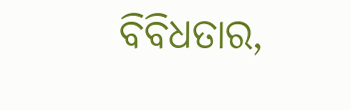ବିବିଧତାର,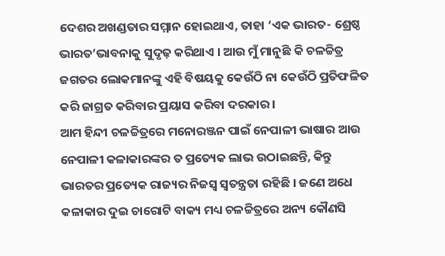ଦେଶର ଅଖଣ୍ଡତାର ସମ୍ମାନ ହୋଇଥାଏ, ତାହା ‘ଏକ ଭାରତ- ଶ୍ରେଷ୍ଠ ଭାରତ’ଭାବନାକୁ ସୁଦୃଢ଼ କରିଥାଏ । ଆଉ ମୁଁ ମାନୁଛି କି ଚଳଚ୍ଚିତ୍ର ଜଗତର ଲୋକମାନଙ୍କୁ ଏହି ବିଷୟକୁ କେଉଁଠି ନା କେଉଁଠି ପ୍ରତିଫଳିତ କରି ଜାଗ୍ରତ କରିବାର ପ୍ରୟାସ କରିବା ଦରକାର ।
ଆମ ହିନ୍ଦୀ ଚଳଚ୍ଚିତ୍ରରେ ମନୋରଞ୍ଜନ ପାଇଁ ନେପାଳୀ ଭାଷାର ଆଉ ନେପାଳୀ କଳାକାରଙ୍କର ତ ପ୍ରତ୍ୟେକ ଲାଭ ଉଠାଇଛନ୍ତି, କିନ୍ତୁ ଭାରତର ପ୍ରତ୍ୟେକ ରାଜ୍ୟର ନିଜସ୍ୱ ସ୍ୱତନ୍ତ୍ରତା ରହିଛି । ଜଣେ ଅଧେ କଳାକାର ଦୁଇ ଚାରୋଟି ବାକ୍ୟ ମଧ୍ୟ ଚଳଚ୍ଚିତ୍ରରେ ଅନ୍ୟ କୌଣସି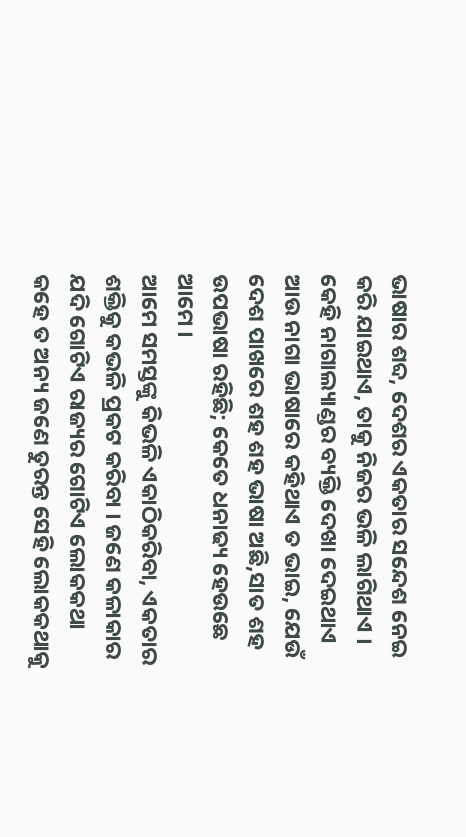ଭାଷାର ଶବ୍ଦ, ଦେଶର ଏକତାର ସନ୍ଦେଶ ନେଇ କରି ଯାଇଥାଏ, ତାକୁ ନିଜର ଭଳି ଲାଗିଥାଏ । କେହି ନାଗାଲ୍ୟାଣ୍ଡର ବ୍ୟକ୍ତି ଦେଖା ଦେଇଥାଏ ଆଉ ନାଗା ଭାଷାରେ କହିଥାଏ ତ ଭାଇ, ଯେଉଁ ଦେଶ ପାଖରେ ଶହ ଶହ ଭାଷା ଅଛି,ସାତ ଶହ ଉପଭାଷା ରହିଛି; କେତେ ଧନାଢ୍ୟ ହେଉଛେ ଆମେ ।
ଆମେ ସମସ୍ତଙ୍କୁ କିଭଳି ଏକାଠିକରିବା, ଏକତାର ଶକ୍ତିକୁ କଭଳି ପ୍ରକଟ କରିବା । ଜଣେ କଳାକାର ଯଦି ଗୋଟିଏ ରାଜ୍ୟର ଗୋଟିଏ ଲୋକକଥା କହେ ତ ଅନ୍ୟ ଜଣେ ତୁରନ୍ତ ସେହି ଲୋକକଥାକୁ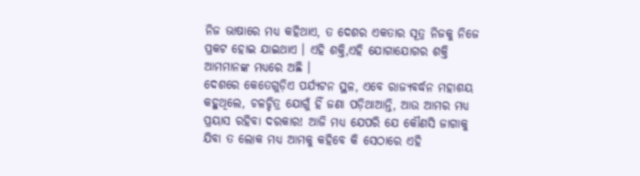ନିଜ ଭାଷାରେ ମଧ୍ୟ କହିଥାଏ, ତ ଦେଶର ଏକତାର ସୂତ୍ର ନିଜକୁ ନିଜେ ପ୍ରକଟ ହୋଇ ଯାଇଥାଏ । ଏହି ଶକ୍ତି,ଏହି ଯୋଗାଯୋଗର ଶକ୍ତି ଆମମାନଙ୍କ ମଧ୍ୟରେ ଅଛି ।
ଦେଶରେ କେତେଗୁଡ଼ିଏ ପର୍ଯ୍ୟଟନ ସ୍ଥଳ, ଏବେ ରାଜ୍ୟବର୍ଦ୍ଧନ ମହାଶୟ କହୁଥିଲେ, ଚଳଚ୍ଚିତ୍ର ଯୋଗୁଁ ହିଁ ଜଣା ପଡ଼ିଥାଆନ୍ତି, ଆଉ ଆମର ମଧ୍ୟ ପ୍ରୟାସ ରହିବା ଦରକାର! ଆଜି ମଧ୍ୟ ଯେପରି ଯେ କୌଣସି ଜାଗାକୁ ଯିବା ତ ଲୋକ ମଧ୍ୟ ଆମକୁ କହିବେ କି ସେଠାରେ ଏହି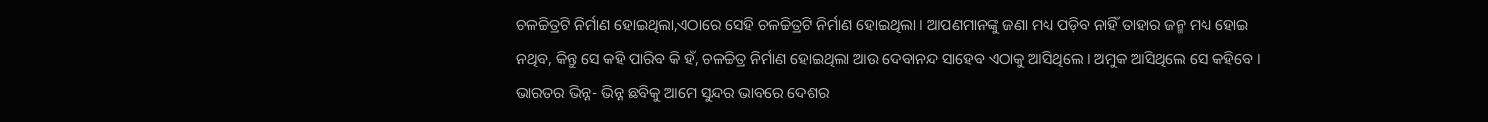ଚଳଚ୍ଚିତ୍ରଟି ନିର୍ମାଣ ହୋଇଥିଲା,ଏଠାରେ ସେହି ଚଳଚ୍ଚିତ୍ରଟି ନିର୍ମାଣ ହୋଇଥିଲା । ଆପଣମାନଙ୍କୁ ଜଣା ମଧ୍ୟ ପଡ଼ିବ ନାହିଁ ତାହାର ଜନ୍ମ ମଧ୍ୟ ହୋଇ ନଥିବ, କିନ୍ତୁ ସେ କହି ପାରିବ କି ହଁ, ଚଳଚ୍ଚିତ୍ର ନିର୍ମାଣ ହୋଇଥିଲା ଆଉ ଦେବାନନ୍ଦ ସାହେବ ଏଠାକୁ ଆସିଥିଲେ । ଅମୁକ ଆସିଥିଲେ ସେ କହିବେ ।
ଭାରତର ଭିନ୍ନ- ଭିନ୍ନ ଛବିକୁ ଆମେ ସୁନ୍ଦର ଭାବରେ ଦେଶର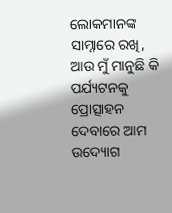ଲୋକମାନଙ୍କ ସାମ୍ନାରେ ରଖି, ଆଉ ମୁଁ ମାନୁଛି କି ପର୍ଯ୍ୟଟନକୁ ପ୍ରୋତ୍ସାହନ ଦେବାରେ ଆମ ଉଦ୍ୟୋଗ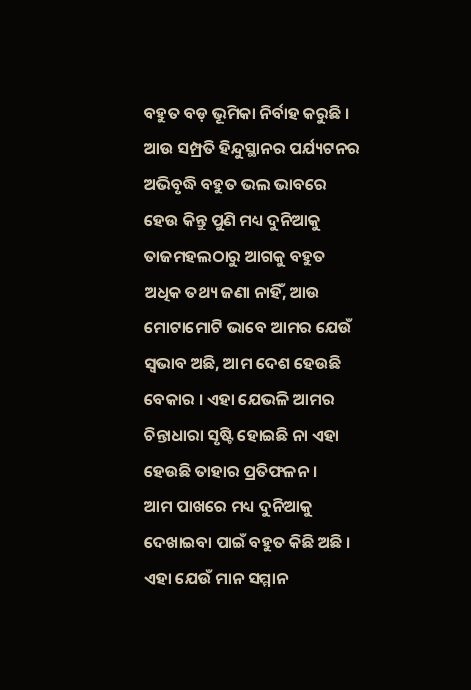ବହୁତ ବଡ଼ ଭୂମିକା ନିର୍ବାହ କରୁଛି । ଆଉ ସମ୍ପ୍ରତି ହିନ୍ଦୁସ୍ଥାନର ପର୍ଯ୍ୟଟନର ଅଭିବୃଦ୍ଧି ବହୁତ ଭଲ ଭାବରେ ହେଉ କିନ୍ତୁ ପୁଣି ମଧ୍ୟ ଦୁନିଆକୁ ତାଜମହଲଠାରୁ ଆଗକୁ ବହୁତ ଅଧିକ ତଥ୍ୟ ଜଣା ନାହିଁ, ଆଉ ମୋଟାମୋଟି ଭାବେ ଆମର ଯେଉଁ ସ୍ୱଭାବ ଅଛି, ଆମ ଦେଶ ହେଉଛି ବେକାର । ଏହା ଯେଭଳି ଆମର ଚିନ୍ତାଧାରା ସୃଷ୍ଟି ହୋଇଛି ନା ଏହା ହେଉଛି ତାହାର ପ୍ରତିଫଳନ ।
ଆମ ପାଖରେ ମଧ୍ୟ ଦୁନିଆକୁ ଦେଖାଇବା ପାଇଁ ବହୁତ କିଛି ଅଛି । ଏହା ଯେଉଁ ମାନ ସମ୍ମାନ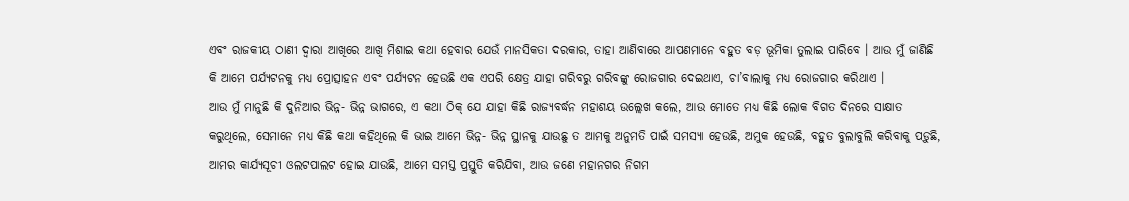ଏବଂ ରାଜକୀୟ ଠାଣୀ ଦ୍ୱାରା ଆଖିରେ ଆଖି ମିଶାଇ କଥା ହେବାର ଯେଉଁ ମାନସିକତା ଦରକାର, ତାହା ଆଣିବାରେ ଆପଣମାନେ ବହୁତ ବଡ଼ ଭୂମିକା ତୁଲାଇ ପାରିବେ । ଆଉ ମୁଁ ଜାଣିଛି କି ଆମେ ପର୍ଯ୍ୟଟନକୁ ମଧ୍ୟ ପ୍ରୋତ୍ସାହନ ଏବଂ ପର୍ଯ୍ୟଟନ ହେଉଛି ଏକ ଏପରି କ୍ଷେତ୍ର ଯାହା ଗରିବରୁ ଗରିବଙ୍କୁ ରୋଜଗାର ଦେଇଥାଏ, ଚା’ବାଲାକୁ ମଧ୍ୟ ରୋଜଗାର କରିଥାଏ ।
ଆଉ ମୁଁ ମାନୁଛି କି ଦୁନିଆର ଭିନ୍ନ- ଭିନ୍ନ ଭାଗରେ, ଏ କଥା ଠିକ୍ ଯେ ଯାହା କିଛି ରାଜ୍ୟବର୍ଦ୍ଧନ ମହାଶୟ ଉଲ୍ଲେଖ କଲେ, ଆଉ ମୋତେ ମଧ୍ୟ କିଛି ଲୋକ ବିଗତ ଦିନରେ ସାକ୍ଷାତ କରୁଥିଲେ, ସେମାନେ ମଧ୍ୟ କିଛି କଥା କହିଥିଲେ କି ଭାଇ ଆମେ ଭିନ୍ନ- ଭିନ୍ନ ସ୍ଥାନକୁ ଯାଉଛୁ ତ ଆମକୁ ଅନୁମତି ପାଇଁ ସମସ୍ୟା ହେଉଛି, ଅମୁକ ହେଉଛି, ବହୁତ ବୁଲାବୁଲି କରିବାକୁ ପଡ଼ୁଛି, ଆମର କାର୍ଯ୍ୟସୂଚୀ ଓଲଟପାଲଟ ହୋଇ ଯାଉଛି, ଆମେ ସମସ୍ତ ପ୍ରସ୍ତୁତି କରିଯିବା, ଆଉ ଜଣେ ମହାନଗର ନିଗମ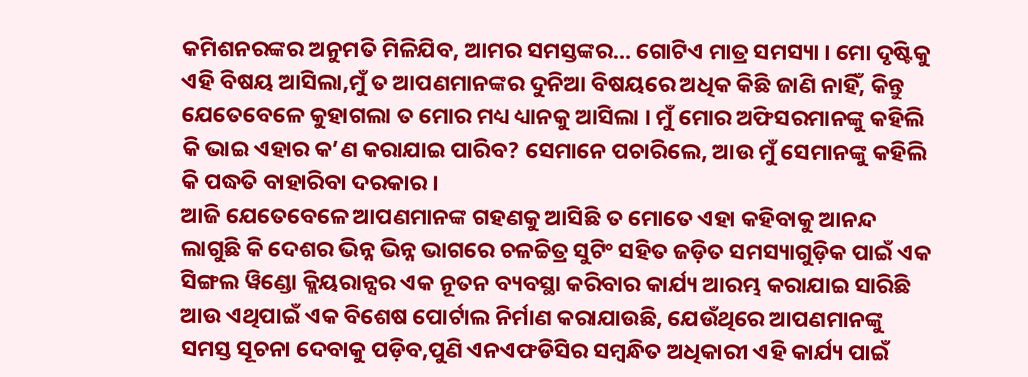କମିଶନରଙ୍କର ଅନୁମତି ମିଳିଯିବ, ଆମର ସମସ୍ତଙ୍କର… ଗୋଟିଏ ମାତ୍ର ସମସ୍ୟା । ମୋ ଦୃଷ୍ଟିକୁ ଏହି ବିଷୟ ଆସିଲା,ମୁଁ ତ ଆପଣମାନଙ୍କର ଦୁନିଆ ବିଷୟରେ ଅଧିକ କିଛି ଜାଣି ନାହିଁ, କିନ୍ତୁ ଯେତେବେଳେ କୁହାଗଲା ତ ମୋର ମଧ୍ୟ ଧ୍ୟାନକୁ ଆସିଲା । ମୁଁ ମୋର ଅଫିସରମାନଙ୍କୁ କହିଲି କି ଭାଇ ଏହାର କ’ଣ କରାଯାଇ ପାରିବ? ସେମାନେ ପଚାରିଲେ, ଆଉ ମୁଁ ସେମାନଙ୍କୁ କହିଲି କି ପଦ୍ଧତି ବାହାରିବା ଦରକାର ।
ଆଜି ଯେତେବେଳେ ଆପଣମାନଙ୍କ ଗହଣକୁ ଆସିଛି ତ ମୋତେ ଏହା କହିବାକୁ ଆନନ୍ଦ ଲାଗୁଛି କି ଦେଶର ଭିନ୍ନ ଭିନ୍ନ ଭାଗରେ ଚଳଚ୍ଚିତ୍ର ସୁଟିଂ ସହିତ ଜଡ଼ିତ ସମସ୍ୟାଗୁଡ଼ିକ ପାଇଁ ଏକ ସିଙ୍ଗଲ ୱିଣ୍ଡୋ କ୍ଲିୟରାନ୍ସର ଏକ ନୂତନ ବ୍ୟବସ୍ଥା କରିବାର କାର୍ଯ୍ୟ ଆରମ୍ଭ କରାଯାଇ ସାରିଛି ଆଉ ଏଥିପାଇଁ ଏକ ବିଶେଷ ପୋର୍ଟାଲ ନିର୍ମାଣ କରାଯାଉଛି, ଯେଉଁଥିରେ ଆପଣମାନଙ୍କୁ ସମସ୍ତ ସୂଚନା ଦେବାକୁ ପଡ଼ିବ,ପୁଣି ଏନଏଫଡିସିର ସମ୍ବନ୍ଧିତ ଅଧିକାରୀ ଏହି କାର୍ଯ୍ୟ ପାଇଁ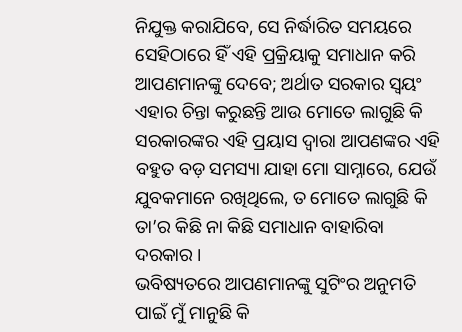ନିଯୁକ୍ତ କରାଯିବେ, ସେ ନିର୍ଦ୍ଧାରିତ ସମୟରେ ସେହିଠାରେ ହିଁ ଏହି ପ୍ରକ୍ରିୟାକୁ ସମାଧାନ କରି ଆପଣମାନଙ୍କୁ ଦେବେ; ଅର୍ଥାତ ସରକାର ସ୍ୱୟଂ ଏହାର ଚିନ୍ତା କରୁଛନ୍ତି ଆଉ ମୋତେ ଲାଗୁଛି କି ସରକାରଙ୍କର ଏହି ପ୍ରୟାସ ଦ୍ୱାରା ଆପଣଙ୍କର ଏହି ବହୁତ ବଡ଼ ସମସ୍ୟା ଯାହା ମୋ ସାମ୍ନାରେ, ଯେଉଁ ଯୁବକମାନେ ରଖିଥିଲେ, ତ ମୋତେ ଲାଗୁଛି କି ତା’ର କିଛି ନା କିଛି ସମାଧାନ ବାହାରିବା ଦରକାର ।
ଭବିଷ୍ୟତରେ ଆପଣମାନଙ୍କୁ ସୁଟିଂର ଅନୁମତି ପାଇଁ ମୁଁ ମାନୁଛି କି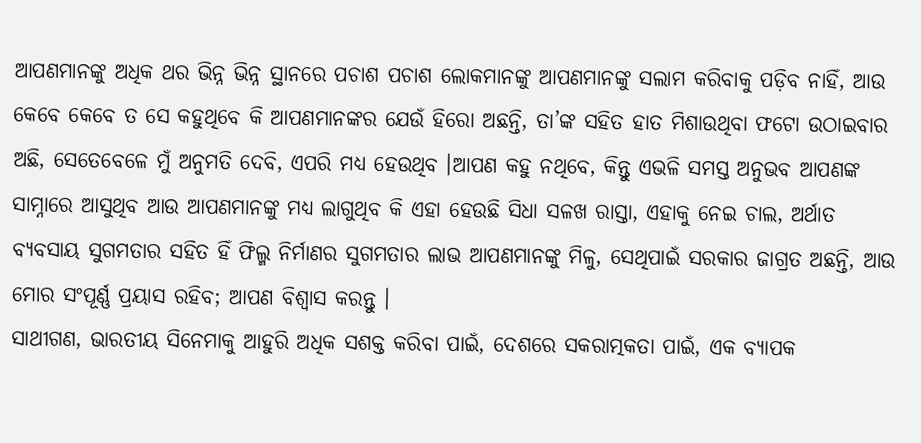ଆପଣମାନଙ୍କୁ ଅଧିକ ଥର ଭିନ୍ନ ଭିନ୍ନ ସ୍ଥାନରେ ପଚାଶ ପଚାଶ ଲୋକମାନଙ୍କୁ ଆପଣମାନଙ୍କୁ ସଲାମ କରିବାକୁ ପଡ଼ିବ ନାହିଁ, ଆଉ କେବେ କେବେ ତ ସେ କହୁଥିବେ କି ଆପଣମାନଙ୍କର ଯେଉଁ ହିରୋ ଅଛନ୍ତି, ତା’ଙ୍କ ସହିତ ହାତ ମିଶାଉଥିବା ଫଟୋ ଉଠାଇବାର ଅଛି, ସେତେବେଳେ ମୁଁ ଅନୁମତି ଦେବି, ଏପରି ମଧ୍ୟ ହେଉଥିବ ।ଆପଣ କହୁ ନଥିବେ, କିନ୍ତୁ ଏଭଳି ସମସ୍ତ ଅନୁଭବ ଆପଣଙ୍କ ସାମ୍ନାରେ ଆସୁଥିବ ଆଉ ଆପଣମାନଙ୍କୁ ମଧ୍ୟ ଲାଗୁଥିବ କି ଏହା ହେଉଛି ସିଧା ସଳଖ ରାସ୍ତା, ଏହାକୁ ନେଇ ଚାଲ, ଅର୍ଥାତ ବ୍ୟବସାୟ ସୁଗମତାର ସହିତ ହିଁ ଫିଲ୍ମ ନିର୍ମାଣର ସୁଗମତାର ଲାଭ ଆପଣମାନଙ୍କୁ ମିଳୁ, ସେଥିପାଇଁ ସରକାର ଜାଗ୍ରତ ଅଛନ୍ତି, ଆଉ ମୋର ସଂପୂର୍ଣ୍ଣ ପ୍ରୟାସ ରହିବ; ଆପଣ ବିଶ୍ୱାସ କରନ୍ତୁ ।
ସାଥୀଗଣ, ଭାରତୀୟ ସିନେମାକୁ ଆହୁରି ଅଧିକ ସଶକ୍ତ କରିବା ପାଇଁ, ଦେଶରେ ସକରାତ୍ମକତା ପାଇଁ, ଏକ ବ୍ୟାପକ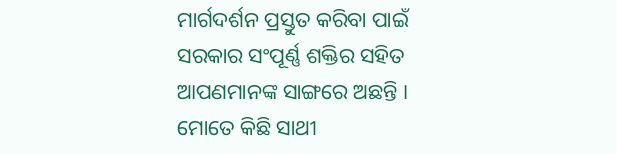ମାର୍ଗଦର୍ଶନ ପ୍ରସ୍ତୁତ କରିବା ପାଇଁ ସରକାର ସଂପୂର୍ଣ୍ଣ ଶକ୍ତିର ସହିତ ଆପଣମାନଙ୍କ ସାଙ୍ଗରେ ଅଛନ୍ତି । ମୋତେ କିଛି ସାଥୀ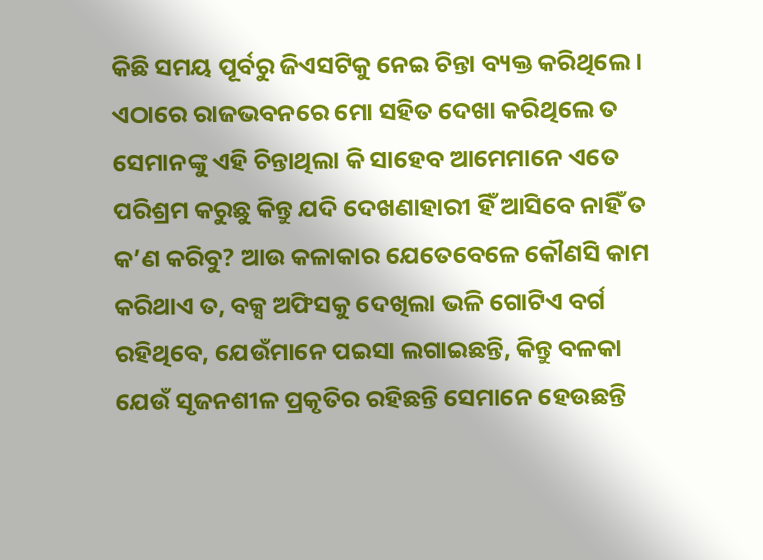କିଛି ସମୟ ପୂର୍ବରୁ ଜିଏସଟିକୁ ନେଇ ଚିନ୍ତା ବ୍ୟକ୍ତ କରିଥିଲେ । ଏଠାରେ ରାଜଭବନରେ ମୋ ସହିତ ଦେଖା କରିଥିଲେ ତ ସେମାନଙ୍କୁ ଏହି ଚିନ୍ତାଥିଲା କି ସାହେବ ଆମେମାନେ ଏତେ ପରିଶ୍ରମ କରୁଛୁ କିନ୍ତୁ ଯଦି ଦେଖଣାହାରୀ ହିଁ ଆସିବେ ନାହିଁ ତ କ’ଣ କରିବୁ? ଆଉ କଳାକାର ଯେତେବେଳେ କୌଣସି କାମ କରିଥାଏ ତ, ବକ୍ସ ଅଫିସକୁ ଦେଖିଲା ଭଳି ଗୋଟିଏ ବର୍ଗ ରହିଥିବେ, ଯେଉଁମାନେ ପଇସା ଲଗାଇଛନ୍ତି, କିନ୍ତୁ ବଳକା ଯେଉଁ ସୃଜନଶୀଳ ପ୍ରକୃତିର ରହିଛନ୍ତି ସେମାନେ ହେଉଛନ୍ତି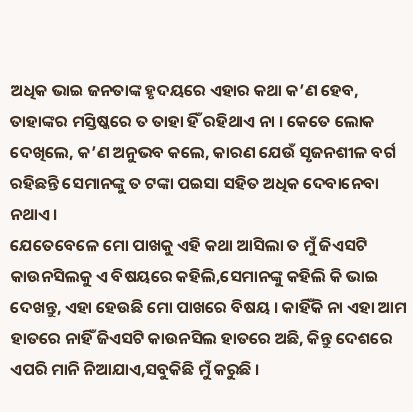ଅଧିକ ଭାଇ ଜନତାଙ୍କ ହୃଦୟରେ ଏହାର କଥା କ’ଣ ହେବ, ତାହାଙ୍କର ମସ୍ତିଷ୍କରେ ତ ତାହା ହିଁ ରହିଥାଏ ନା । କେତେ ଲୋକ ଦେଖିଲେ, କ’ଣ ଅନୁଭବ କଲେ, କାରଣ ଯେଉଁ ସୃଜନଶୀଳ ବର୍ଗ ରହିଛନ୍ତି ସେମାନଙ୍କୁ ତ ଟଙ୍କା ପଇସା ସହିତ ଅଧିକ ଦେବାନେବା ନଥାଏ ।
ଯେତେବେଳେ ମୋ ପାଖକୁ ଏହି କଥା ଆସିଲା ତ ମୁଁ ଜିଏସଟି କାଉନସିଲକୁ ଏ ବିଷୟରେ କହିଲି,ସେମାନଙ୍କୁ କହିଲି କି ଭାଇ ଦେଖନ୍ତୁ, ଏହା ହେଉଛି ମୋ ପାଖରେ ବିଷୟ । କାହିଁକି ନା ଏହା ଆମ ହାତରେ ନାହିଁ ଜିଏସଟି କାଉନସିଲ ହାତରେ ଅଛି, କିନ୍ତୁ ଦେଶରେ ଏପରି ମାନି ନିଆଯାଏ,ସବୁକିଛି ମୁଁ କରୁଛି ।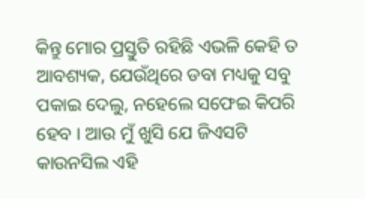କିନ୍ତୁ ମୋର ପ୍ରସ୍ତୁତି ରହିଛି ଏଭଳି କେହି ତ ଆବଶ୍ୟକ, ଯେଉଁଥିରେ ଡବା ମଧ୍ୟକୁ ସବୁ ପକାଇ ଦେଲୁ, ନହେଲେ ସଫେଇ କିପରି ହେବ । ଆଉ ମୁଁ ଖୁସି ଯେ ଜିଏସଟି କାଉନସିଲ ଏହି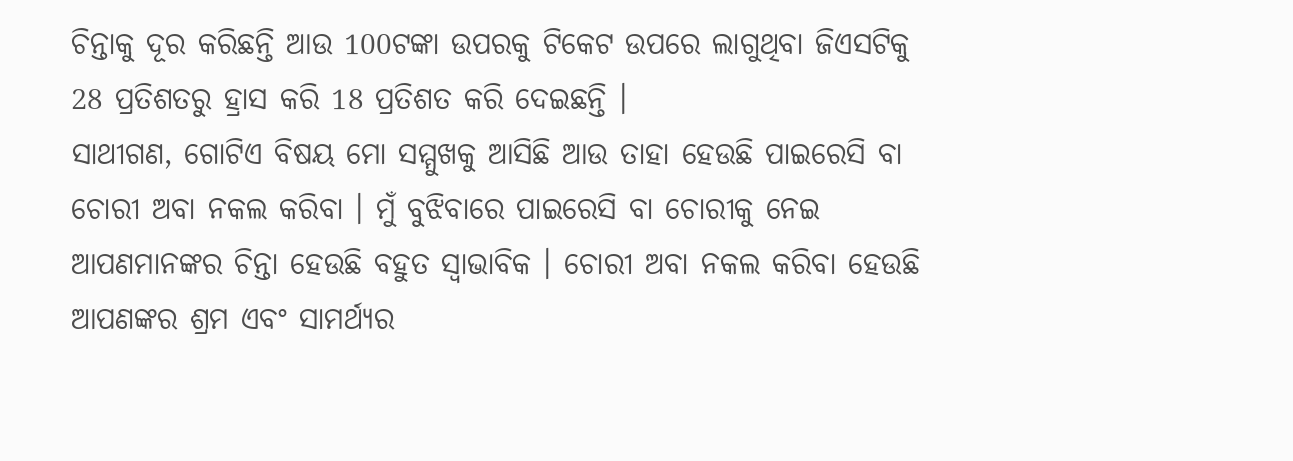ଚିନ୍ତାକୁ ଦୂର କରିଛନ୍ତି ଆଉ 100ଟଙ୍କା ଉପରକୁ ଟିକେଟ ଉପରେ ଲାଗୁଥିବା ଜିଏସଟିକୁ 28 ପ୍ରତିଶତରୁ ହ୍ରାସ କରି 18 ପ୍ରତିଶତ କରି ଦେଇଛନ୍ତି ।
ସାଥୀଗଣ, ଗୋଟିଏ ବିଷୟ ମୋ ସମ୍ମୁଖକୁ ଆସିଛି ଆଉ ତାହା ହେଉଛି ପାଇରେସି ବା ଚୋରୀ ଅବା ନକଲ କରିବା । ମୁଁ ବୁଝିବାରେ ପାଇରେସି ବା ଚୋରୀକୁ ନେଇ ଆପଣମାନଙ୍କର ଚିନ୍ତା ହେଉଛି ବହୁତ ସ୍ୱାଭାବିକ । ଚୋରୀ ଅବା ନକଲ କରିବା ହେଉଛି ଆପଣଙ୍କର ଶ୍ରମ ଏବଂ ସାମର୍ଥ୍ୟର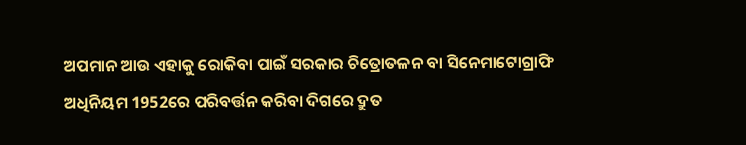ଅପମାନ ଆଉ ଏହାକୁ ରୋକିବା ପାଇଁ ସରକାର ଚିତ୍ରୋତଳନ ବା ସିନେମାଟୋଗ୍ରାଫି ଅଧିନିୟମ 1952ରେ ପରିବର୍ତ୍ତନ କରିବା ଦିଗରେ ଦ୍ରୁତ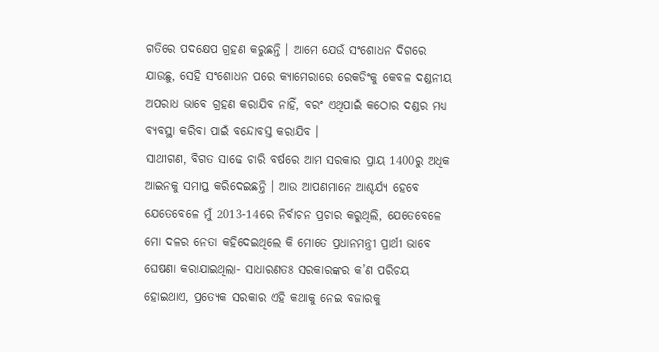ଗତିରେ ପଦକ୍ଷେପ ଗ୍ରହଣ କରୁଛନ୍ତି । ଆମେ ଯେଉଁ ସଂଶୋଧନ ଦିଗରେ ଯାଉଛୁ, ସେହି ସଂଶୋଧନ ପରେ କ୍ୟାମେରାରେ ରେକଡିଂକୁ କେବଳ ଦଣ୍ଡନୀୟ ଅପରାଧ ଭାବେ ଗ୍ରହଣ କରାଯିବ ନାହିଁ, ବରଂ ଏଥିପାଇଁ କଠୋର ଦଣ୍ଡର ମଧ୍ୟ ବ୍ୟବସ୍ଥା କରିବା ପାଇଁ ବନ୍ଦୋବସ୍ତ କରାଯିବ ।
ସାଥୀଗଣ, ବିଗତ ସାଢେ ଚାରି ବର୍ଷରେ ଆମ ସରକାର ପ୍ରାୟ 1400ରୁ ଅଧିକ ଆଇନକୁ ସମାପ୍ତ କରିଦେଇଛନ୍ତି । ଆଉ ଆପଣମାନେ ଆଶ୍ଚର୍ଯ୍ୟ ହେବେ ଯେତେବେଳେ ମୁଁ 2013-14ରେ ନିର୍ବାଚନ ପ୍ରଚାର କରୁଥିଲି, ଯେତେବେଳେ ମୋ ଦଳର ନେତା କହିଦେଇଥିଲେ କି ମୋତେ ପ୍ରଧାନମନ୍ତ୍ରୀ ପ୍ରାର୍ଥୀ ଭାବେ ଘେଷଣା କରାଯାଇଥିଲା- ସାଧାରଣତଃ ସରକାରଙ୍କର କ’ଣ ପରିଚୟ ହୋଇଥାଏ, ପ୍ରତ୍ୟେକ ସରକାର ଏହି କଥାକୁ ନେଇ ବଜାରକୁ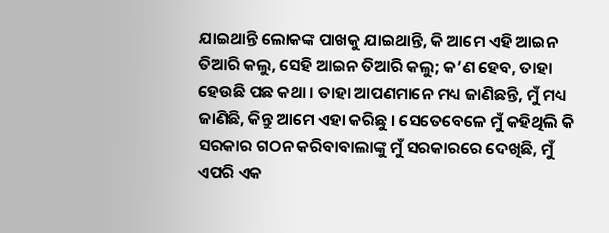ଯାଇଥାନ୍ତି ଲୋକଙ୍କ ପାଖକୁ ଯାଇଥାନ୍ତି, କି ଆମେ ଏହି ଆଇନ ତିଆରି କଲୁ, ସେହି ଆଇନ ତିଆରି କଲୁ; କ’ଣ ହେବ, ତାହା ହେଉଛି ପଛ କଥା । ତାହା ଆପଣମାନେ ମଧ୍ୟ ଜାଣିଛନ୍ତି, ମୁଁ ମଧ୍ୟ ଜାଣିଛି, କିନ୍ତୁ ଆମେ ଏହା କରିଛୁ । ସେତେବେଳେ ମୁଁ କହିଥିଲି କି ସରକାର ଗଠନ କରିବାବାଲାଙ୍କୁ ମୁଁ ସରକାରରେ ଦେଖିଛି, ମୁଁ ଏପରି ଏକ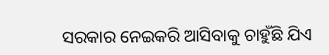ସରକାର ନେଇକରି ଆସିବାକୁ ଚାହୁଁଛି ଯିଏ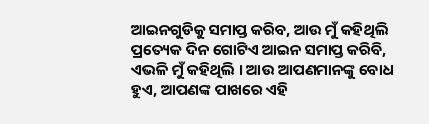ଆଇନଗୁଡିକୁ ସମାପ୍ତ କରିବ, ଆଉ ମୁଁ କହିଥିଲି ପ୍ରତ୍ୟେକ ଦିନ ଗୋଟିଏ ଆଇନ ସମାପ୍ତ କରିବି, ଏଭଳି ମୁଁ କହିଥିଲି । ଆଉ ଆପଣମାନଙ୍କୁ ବୋଧ ହୁଏ, ଆପଣଙ୍କ ପାଖରେ ଏହି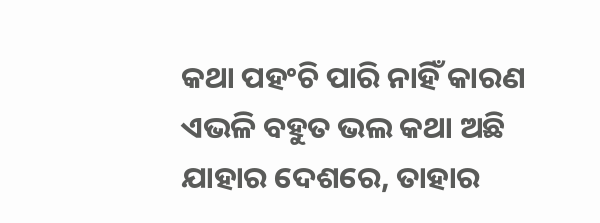କଥା ପହଂଚି ପାରି ନାହିଁ କାରଣ ଏଭଳି ବହୁତ ଭଲ କଥା ଅଛି ଯାହାର ଦେଶରେ, ତାହାର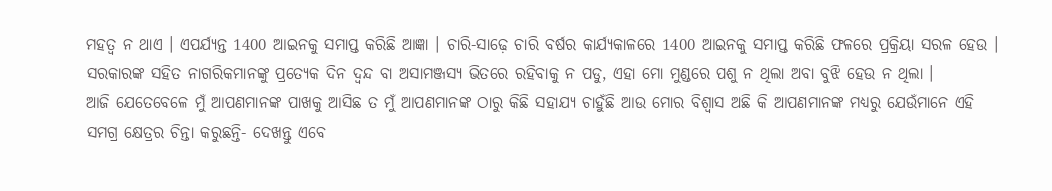ମହତ୍ୱ ନ ଥାଏ । ଏପର୍ଯ୍ୟନ୍ତ 1400 ଆଇନକୁ ସମାପ୍ତ କରିଛି ଆଜ୍ଞା । ଚାରି-ସାଢ଼େ ଚାରି ବର୍ଷର କାର୍ଯ୍ୟକାଳରେ 1400 ଆଇନକୁ ସମାପ୍ତ କରିଛି ଫଳରେ ପ୍ରକ୍ରିୟା ସରଳ ହେଉ । ସରକାରଙ୍କ ସହିତ ନାଗରିକମାନଙ୍କୁ ପ୍ରତ୍ୟେକ ଦିନ ଦ୍ୱନ୍ଦ ବା ଅସାମଞ୍ଜସ୍ୟ ଭିତରେ ରହିବାକୁ ନ ପଡୁ, ଏହା ମୋ ମୁଣ୍ଡରେ ପଶୁ ନ ଥିଲା ଅବା ବୁଝି ହେଉ ନ ଥିଲା ।
ଆଜି ଯେତେବେଳେ ମୁଁ ଆପଣମାନଙ୍କ ପାଖକୁ ଆସିଛ ତ ମୁଁ ଆପଣମାନଙ୍କ ଠାରୁ କିଛି ସହାଯ୍ୟ ଚାହୁଁଛି ଆଉ ମୋର ବିଶ୍ୱାସ ଅଛି କି ଆପଣମାନଙ୍କ ମଧ୍ୟରୁ ଯେଉଁମାନେ ଏହି ସମଗ୍ର କ୍ଷେତ୍ରର ଚିନ୍ତା କରୁଛନ୍ତି- ଦେଖନ୍ତୁ ଏବେ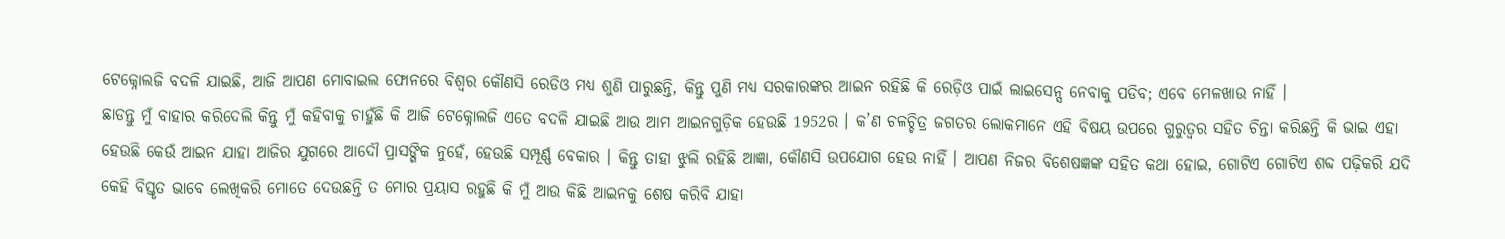ଟେକ୍ନୋଲଜି ବଦଳି ଯାଇଛି, ଆଜି ଆପଣ ମୋବାଇଲ ଫୋନରେ ବିଶ୍ୱର କୌଣସି ରେଡିଓ ମଧ୍ୟ ଶୁଣି ପାରୁଛନ୍ତି, କିନ୍ତୁ ପୁଣି ମଧ୍ୟ ସରକାରଙ୍କର ଆଇନ ରହିଛି କି ରେଡ଼ିଓ ପାଇଁ ଲାଇସେନ୍ସ ନେବାକୁ ପଡିବ; ଏବେ ମେଳଖାଉ ନାହିଁ ।
ଛାଡନ୍ତୁ ମୁଁ ବାହାର କରିଦେଲି କିନ୍ତୁ ମୁଁ କହିବାକୁ ଚାହୁଁଛି କି ଆଜି ଟେକ୍ନୋଲଜି ଏତେ ବଦଳି ଯାଇଛି ଆଉ ଆମ ଆଇନଗୁଡ଼ିକ ହେଉଛି 1952ର । କ’ଣ ଚଳଚ୍ଚିତ୍ର ଜଗତର ଲୋକମାନେ ଏହି ବିଷୟ ଉପରେ ଗୁରୁତ୍ୱର ସହିତ ଚିନ୍ତା କରିଛନ୍ତି କି ଭାଇ ଏହା ହେଉଛି କେଉଁ ଆଇନ ଯାହା ଆଜିର ଯୁଗରେ ଆଦୌ ପ୍ରାସଙ୍ଗିକ ନୁହେଁ, ହେଉଛି ସମ୍ପୂର୍ଣ୍ଣ ବେକାର । କିନ୍ତୁ ତାହା ଝୁଲି ରହିଛି ଆଜ୍ଞା, କୌଣସି ଉପଯୋଗ ହେଉ ନାହିଁ । ଆପଣ ନିଜର ବିଶେଷଜ୍ଞଙ୍କ ସହିତ କଥା ହୋଇ, ଗୋଟିଏ ଗୋଟିଏ ଶବ୍ଦ ପଢ଼ିକରି ଯଦି କେହି ବିସ୍ତୃତ ଭାବେ ଲେଖିକରି ମୋତେ ଦେଉଛନ୍ତି ତ ମୋର ପ୍ରୟାସ ରହୁଛି କି ମୁଁ ଆଉ କିଛି ଆଇନକୁ ଶେଷ କରିବି ଯାହା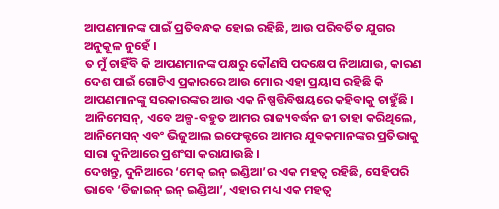ଆପଣମାନଙ୍କ ପାଇଁ ପ୍ରତିବନ୍ଧକ ହୋଇ ରହିଛି, ଆଉ ପରିବର୍ତିତ ଯୁଗର ଅନୁକୂଳ ନୁହେଁ ।
ତ ମୁଁ ଚାହିଁବି କି ଆପଣମାନଙ୍କ ପକ୍ଷରୁ କୌଣସି ପଦକ୍ଷେପ ନିଆଯାଉ, କାରଣ ଦେଶ ପାଇଁ ଗୋଟିଏ ପ୍ରକାରରେ ଆଉ ମୋର ଏହା ପ୍ରୟାସ ରହିଛି କି ଆପଣମାନଙ୍କୁ ସରକାରଙ୍କର ଆଉ ଏକ ନିଷ୍ପତ୍ତିବିଷୟରେ କହିବାକୁ ଚାହୁଁଛି । ଆନିମେସନ୍, ଏବେ ଅଳ୍ପ-ବହୁତ ଆମର ରାଜ୍ୟବର୍ଦ୍ଧନ ଜୀ ତାହା କରିଥିଲେ, ଆନିମେସନ୍ ଏବଂ ଭିଜୁଆଲ ଇଫେକ୍ଟରେ ଆମର ଯୁବକମାନଙ୍କର ପ୍ରତିଭାକୁ ସାରା ଦୁନିଆରେ ପ୍ରଶଂସା କରାଯାଉଛି ।
ଦେଖନ୍ତୁ, ଦୁନିଆରେ ‘ମେକ୍ ଇନ୍ ଇଣ୍ଡିଆ’ର ଏକ ମହତ୍ୱ ରହିଛି, ସେହିପରି ଭାବେ ‘ଡିଜାଇନ୍ ଇନ୍ ଇଣ୍ଡିଆ’, ଏହାର ମଧ୍ୟ ଏକ ମହତ୍ୱ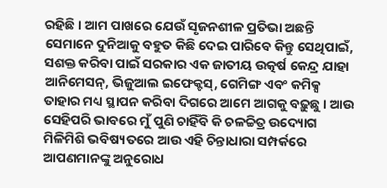ରହିଛି । ଆମ ପାଖରେ ଯେଉଁ ସୃଜନଶୀଳ ପ୍ରତିଭା ଅଛନ୍ତି ସେମାନେ ଦୁନିଆକୁ ବହୁତ କିଛି ଦେଇ ପାରିବେ କିନ୍ତୁ ସେଥିପାଇଁ, ସଶକ୍ତ କରିବା ପାଇଁ ସରକାର ଏକ ଜାତୀୟ ଉତ୍କର୍ଷ କେନ୍ଦ୍ର ଯାହା ଆନିମେସନ୍, ଭିଜୁଆଲ ଇଫେକ୍ଟସ୍, ଗେମିଙ୍ଗ ଏବଂ କମିକ୍ସ ତାହାର ମଧ୍ୟ ସ୍ଥାପନ କରିବା ଦିଗରେ ଆମେ ଆଗକୁ ବଢ଼ୁଛୁ । ଆଉ ସେହିପରି ଭାବରେ ମୁଁ ପୁଣି ଚାହିଁବି କି ଚଳଚ୍ଚିତ୍ର ଉଦ୍ୟୋଗ ମିଳିମିଶି ଭବିଷ୍ୟତରେ ଆଉ ଏହି ଚିନ୍ତାଧାରା ସମ୍ପର୍କରେ ଆପଣମାନଙ୍କୁ ଅନୁରୋଧ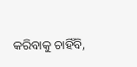କରିବାକୁ ଚାହିଁବି,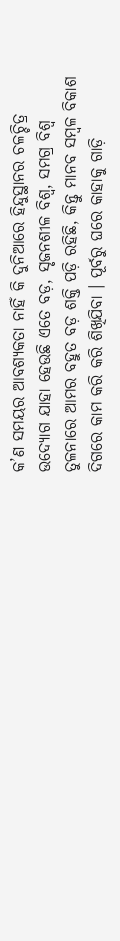କ’ଣ ସମୟର ଆବଶ୍ୟକତା ନାହିଁ କି ଦୁନିଆରେ ହିନ୍ଦୁସ୍ଥାନର ଚଳଚ୍ଚିତ୍ର ଉଦ୍ୟୋଗ ଯାହା ହେଉଛି ଏତେ ବଡ଼, ସୃଜନଶୀଳ ବିଶ୍ୱ, ସମଗ୍ର ବିଶ୍ୱ ତୁଳନାରେ ଆମର ବହୁତ ବଡ଼ ଶକ୍ତି ପଡ଼ି ରହିଛି, କିନ୍ତୁ ମାନବ ସମ୍ବଳ ବିକାଶ ଦିଗରେ କାମ କରି କରି ଶିଖିଯିବା । ପୂର୍ବରୁ ଘରେ କାହାକୁ ଗାଡ଼ି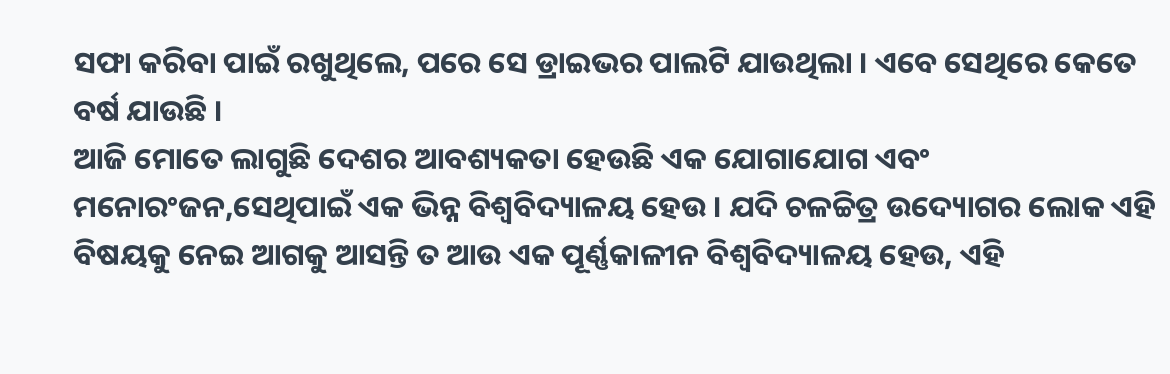ସଫା କରିବା ପାଇଁ ରଖୁଥିଲେ, ପରେ ସେ ଡ୍ରାଇଭର ପାଲଟି ଯାଉଥିଲା । ଏବେ ସେଥିରେ କେତେ ବର୍ଷ ଯାଉଛି ।
ଆଜି ମୋତେ ଲାଗୁଛି ଦେଶର ଆବଶ୍ୟକତା ହେଉଛି ଏକ ଯୋଗାଯୋଗ ଏବଂ ମନୋରଂଜନ,ସେଥିପାଇଁ ଏକ ଭିନ୍ନ ବିଶ୍ୱବିଦ୍ୟାଳୟ ହେଉ । ଯଦି ଚଳଚ୍ଚିତ୍ର ଉଦ୍ୟୋଗର ଲୋକ ଏହି ବିଷୟକୁ ନେଇ ଆଗକୁ ଆସନ୍ତି ତ ଆଉ ଏକ ପୂର୍ଣ୍ଣକାଳୀନ ବିଶ୍ୱବିଦ୍ୟାଳୟ ହେଉ, ଏହି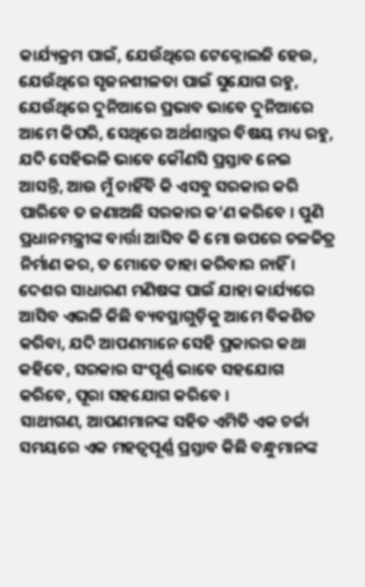କାର୍ଯ୍ୟକ୍ରମ ପାଇଁ, ଯେଉଁଥିରେ ଟେକ୍ନୋଲଜି ହେଉ, ଯେଉଁଥିରେ ସୃଜନଶୀଳତା ପାଇଁ ସୁଯୋଗ ରହୁ, ଯେଉଁଥିରେ ଦୁନିଆରେ ପ୍ରଭାବ ଭାବେ ଦୁନିଆରେ ଆମେ କିପରି, ସେଥିରେ ଅର୍ଥଶାସ୍ତ୍ରର ବିଷୟ ମଧ୍ୟ ରହୁ, ଯଦି ସେହିଭଳି ଭାବେ କୌଣସି ପ୍ରସ୍ତାବ ନେଇ ଆସନ୍ତି, ଆଉ ମୁଁ ଚାହିଁବି କି ଏସବୁ ସରକାର କରି ପାରିବେ ତ ଜଣାଅଛି ସରକାର କ’ଣ କରିବେ । ପୁଣି ପ୍ରଧାନମନ୍ତ୍ରୀଙ୍କ ବାର୍ତ୍ତା ଆସିବ କି ମୋ ଉପରେ ଚଳଚ୍ଚିତ୍ର ନିର୍ମାଣ କର, ତ ମୋତେ ତାହା କରିବାର ନାହିଁ । ଦେଶର ସାଧାରଣ ମଣିଷଙ୍କ ପାଇଁ ଯାହା କାର୍ଯ୍ୟରେ ଆସିବ ଏଭଳି କିଛି ବ୍ୟବସ୍ଥାଗୁଡ଼ିକୁ ଆମେ ବିକଶିତ କରିବା, ଯଦି ଆପଣମାନେ ସେହି ପ୍ରକାରର କଥା କହିବେ, ସରକାର ସଂପୂର୍ଣ୍ଣ ଭାବେ ସହଯୋଗ କରିବେ, ପୂରା ସହଯୋଗ କରିବେ ।
ସାଥୀଗଣ, ଆପଣମାନଙ୍କ ସହିତ ଏମିତି ଏକ ଚର୍ଚ୍ଚା ସମୟରେ ଏକ ମହତ୍ୱପୂର୍ଣ୍ଣ ପ୍ରସ୍ତାବ କିଛି ବନ୍ଧୁମାନଙ୍କ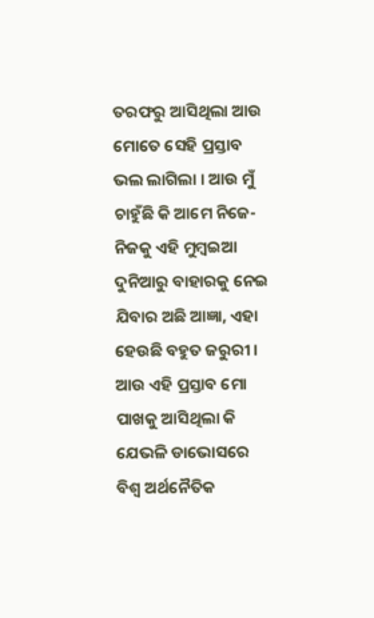ତରଫରୁ ଆସିଥିଲା ଆଉ ମୋତେ ସେହି ପ୍ରସ୍ତାବ ଭଲ ଲାଗିଲା । ଆଉ ମୁଁ ଚାହୁଁଛି କି ଆମେ ନିଜେ-ନିଜକୁ ଏହି ମୁମ୍ବଇଆ ଦୁନିଆରୁ ବାହାରକୁ ନେଇ ଯିବାର ଅଛି ଆଜ୍ଞା, ଏହା ହେଉଛି ବହୁତ ଜରୁରୀ । ଆଉ ଏହି ପ୍ରସ୍ତାବ ମୋ ପାଖକୁ ଆସିଥିଲା କି ଯେଭଳି ଡାଭୋସରେ ବିଶ୍ୱ ଅର୍ଥନୈତିକ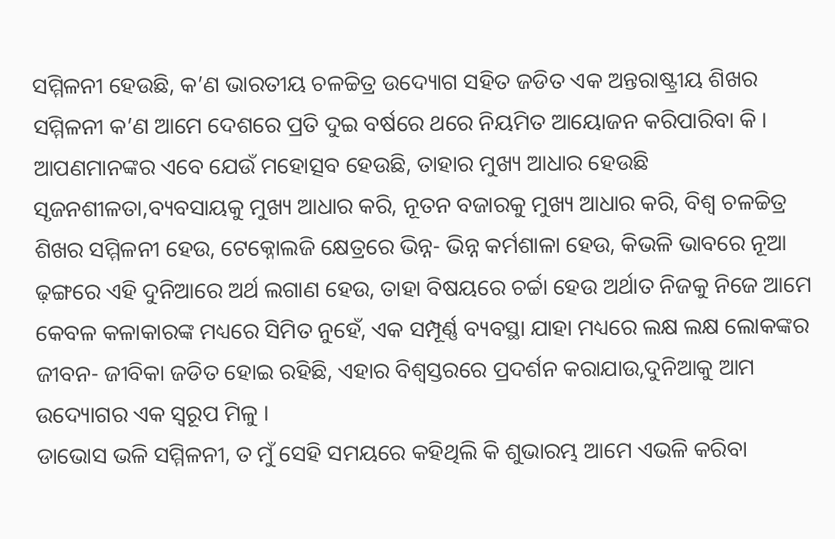ସମ୍ମିଳନୀ ହେଉଛି, କ’ଣ ଭାରତୀୟ ଚଳଚ୍ଚିତ୍ର ଉଦ୍ୟୋଗ ସହିତ ଜଡିତ ଏକ ଅନ୍ତରାଷ୍ଟ୍ରୀୟ ଶିଖର ସମ୍ମିଳନୀ କ’ଣ ଆମେ ଦେଶରେ ପ୍ରତି ଦୁଇ ବର୍ଷରେ ଥରେ ନିୟମିତ ଆୟୋଜନ କରିପାରିବା କି । ଆପଣମାନଙ୍କର ଏବେ ଯେଉଁ ମହୋତ୍ସବ ହେଉଛି, ତାହାର ମୁଖ୍ୟ ଆଧାର ହେଉଛି ସୃଜନଶୀଳତା,ବ୍ୟବସାୟକୁ ମୁଖ୍ୟ ଆଧାର କରି, ନୂତନ ବଜାରକୁ ମୁଖ୍ୟ ଆଧାର କରି, ବିଶ୍ୱ ଚଳଚ୍ଚିତ୍ର ଶିଖର ସମ୍ମିଳନୀ ହେଉ, ଟେକ୍ନୋଲଜି କ୍ଷେତ୍ରରେ ଭିନ୍ନ- ଭିନ୍ନ କର୍ମଶାଳା ହେଉ, କିଭଳି ଭାବରେ ନୂଆ ଢ଼ଙ୍ଗରେ ଏହି ଦୁନିଆରେ ଅର୍ଥ ଲଗାଣ ହେଉ, ତାହା ବିଷୟରେ ଚର୍ଚ୍ଚା ହେଉ ଅର୍ଥାତ ନିଜକୁ ନିଜେ ଆମେ କେବଳ କଳାକାରଙ୍କ ମଧ୍ୟରେ ସିମିତ ନୁହେଁ, ଏକ ସମ୍ପୂର୍ଣ୍ଣ ବ୍ୟବସ୍ଥା ଯାହା ମଧ୍ୟରେ ଲକ୍ଷ ଲକ୍ଷ ଲୋକଙ୍କର ଜୀବନ- ଜୀବିକା ଜଡିତ ହୋଇ ରହିଛି, ଏହାର ବିଶ୍ୱସ୍ତରରେ ପ୍ରଦର୍ଶନ କରାଯାଉ,ଦୁନିଆକୁ ଆମ ଉଦ୍ୟୋଗର ଏକ ସ୍ୱରୂପ ମିଳୁ ।
ଡାଭୋସ ଭଳି ସମ୍ମିଳନୀ, ତ ମୁଁ ସେହି ସମୟରେ କହିଥିଲି କି ଶୁଭାରମ୍ଭ ଆମେ ଏଭଳି କରିବା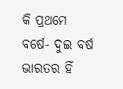କି ପ୍ରଥମେ ବର୍ଷେ- ଦୁଇ ବର୍ଷ ଭାରତର ହିଁ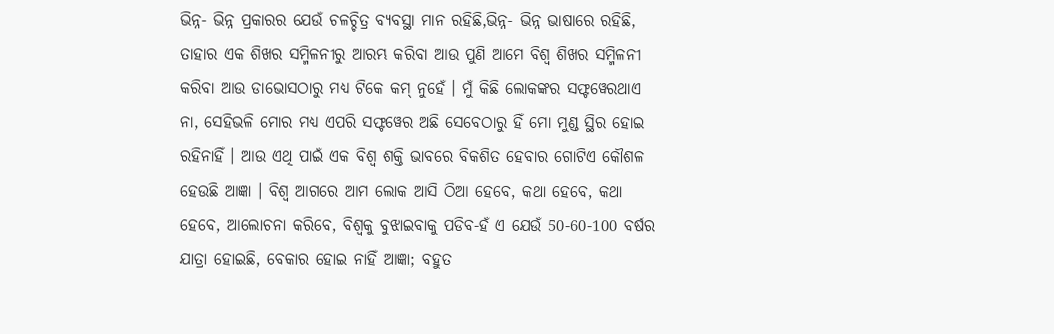ଭିନ୍ନ- ଭିନ୍ନ ପ୍ରକାରର ଯେଉଁ ଚଳଚ୍ଚିତ୍ର ବ୍ୟବସ୍ଥା ମାନ ରହିଛି,ଭିନ୍ନ- ଭିନ୍ନ ଭାଷାରେ ରହିଛି, ତାହାର ଏକ ଶିଖର ସମ୍ମିଳନୀରୁ ଆରମ୍ଭ କରିବା ଆଉ ପୁଣି ଆମେ ବିଶ୍ୱ ଶିଖର ସମ୍ମିଳନୀ କରିବା ଆଉ ଡାଭୋସଠାରୁ ମଧ୍ୟ ଟିକେ କମ୍ ନୁହେଁ । ମୁଁ କିଛି ଲୋକଙ୍କର ସଫ୍ଟୱେରଥାଏ ନା, ସେହିଭଳି ମୋର ମଧ୍ୟ ଏପରି ସଫ୍ଟୱେର ଅଛି ସେବେଠାରୁ ହିଁ ମୋ ମୁଣ୍ଡ ସ୍ଥିର ହୋଇ ରହିନାହିଁ । ଆଉ ଏଥି ପାଇଁ ଏକ ବିଶ୍ୱ ଶକ୍ତି ଭାବରେ ବିକଶିତ ହେବାର ଗୋଟିଏ କୌଶଳ ହେଉଛି ଆଜ୍ଞା । ବିଶ୍ୱ ଆଗରେ ଆମ ଲୋକ ଆସି ଠିଆ ହେବେ, କଥା ହେବେ, କଥା ହେବେ, ଆଲୋଚନା କରିବେ, ବିଶ୍ୱକୁ ବୁଝାଇବାକୁ ପଡିବ-ହଁ ଏ ଯେଉଁ 50-60-100 ବର୍ଷର ଯାତ୍ରା ହୋଇଛି, ବେକାର ହୋଇ ନାହିଁ ଆଜ୍ଞା; ବହୁତ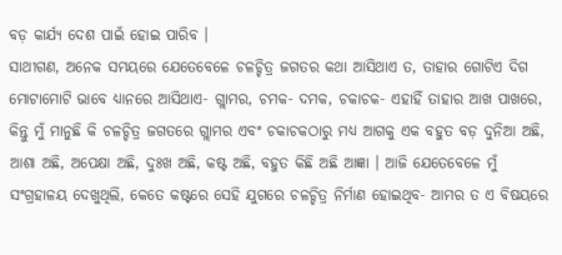ବଡ଼ କାର୍ଯ୍ୟ ଦେଶ ପାଇଁ ହୋଇ ପାରିବ ।
ସାଥୀଗଣ, ଅନେକ ସମୟରେ ଯେତେବେଳେ ଚଳଚ୍ଚିତ୍ର ଜଗତର କଥା ଆସିଥାଏ ତ, ତାହାର ଗୋଟିଏ ଦିଗ ମୋଟାମୋଟି ଭାବେ ଧ୍ୟାନରେ ଆସିଥାଏ- ଗ୍ଲାମର, ଚମକ- ଦମକ, ଚକାଚକ- ଏହାହିଁ ତାହାର ଆଖ ପାଖରେ, କିନ୍ତୁ ମୁଁ ମାନୁଛି କି ଚଳଚ୍ଚିତ୍ର ଜଗତରେ ଗ୍ଲାମର ଏବଂ ଚକାଚକଠାରୁ ମଧ୍ୟ ଆଗକୁ ଏକ ବହୁତ ବଡ଼ ଦୁନିଆ ଅଛି, ଆଶା ଅଛି, ଅପେକ୍ଷା ଅଛି, ଦୁଃଖ ଅଛି, କଷ୍ଟ ଅଛି, ବହୁତ କିଛି ଅଛି ଆଜ୍ଞା । ଆଜି ଯେତେବେଳେ ମୁଁ ସଂଗ୍ରହାଳୟ ଦେଖୁଥିଲି, କେତେ କଷ୍ଟରେ ସେହି ଯୁଗରେ ଚଳଚ୍ଚିତ୍ର ନିର୍ମାଣ ହୋଇଥିବ- ଆମର ତ ଏ ବିଷୟରେ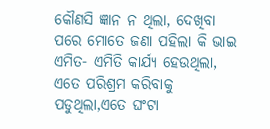କୌଣସି ଜ୍ଞାନ ନ ଥିଲା, ଦେଖିବା ପରେ ମୋତେ ଜଣା ପହିଲା କି ଭାଇ ଏମିତ- ଏମିତି କାର୍ଯ୍ୟ ହେଉଥିଲା, ଏତେ ପରିଶ୍ରମ କରିବାକୁ ପଡୁଥିଲା,ଏତେ ଘଂଟା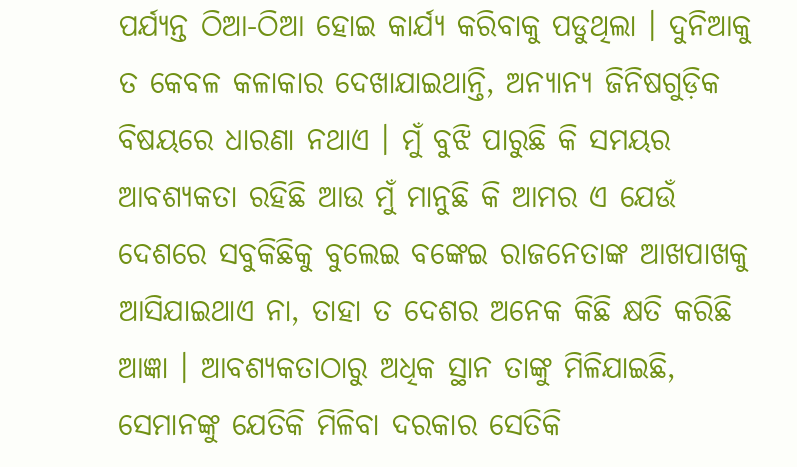ପର୍ଯ୍ୟନ୍ତ ଠିଆ-ଠିଆ ହୋଇ କାର୍ଯ୍ୟ କରିବାକୁ ପଡୁଥିଲା । ଦୁନିଆକୁ ତ କେବଳ କଳାକାର ଦେଖାଯାଇଥାନ୍ତି, ଅନ୍ୟାନ୍ୟ ଜିନିଷଗୁଡ଼ିକ ବିଷୟରେ ଧାରଣା ନଥାଏ । ମୁଁ ବୁଝି ପାରୁଛି କି ସମୟର ଆବଶ୍ୟକତା ରହିଛି ଆଉ ମୁଁ ମାନୁଛି କି ଆମର ଏ ଯେଉଁ ଦେଶରେ ସବୁକିଛିକୁ ବୁଲେଇ ବଙ୍କେଇ ରାଜନେତାଙ୍କ ଆଖପାଖକୁ ଆସିଯାଇଥାଏ ନା, ତାହା ତ ଦେଶର ଅନେକ କିଛି କ୍ଷତି କରିଛି ଆଜ୍ଞା । ଆବଶ୍ୟକତାଠାରୁ ଅଧିକ ସ୍ଥାନ ତାଙ୍କୁ ମିଳିଯାଇଛି, ସେମାନଙ୍କୁ ଯେତିକି ମିଳିବା ଦରକାର ସେତିକି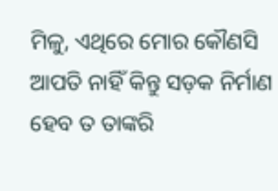ମିଳୁ, ଏଥିରେ ମୋର କୌଣସି ଆପତି ନାହିଁ କିନ୍ତୁ ସଡ଼କ ନିର୍ମାଣ ହେବ ତ ତାଙ୍କରି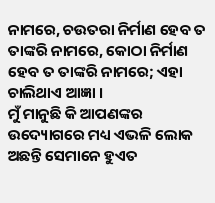ନାମରେ, ଚଉତରା ନିର୍ମାଣ ହେବ ତ ତାଙ୍କରି ନାମରେ, କୋଠା ନିର୍ମାଣ ହେବ ତ ତାଙ୍କରି ନାମରେ; ଏହା ଚାଲିଥାଏ ଆଜ୍ଞା ।
ମୁଁ ମାନୁଛି କି ଆପଣଙ୍କର ଉଦ୍ୟୋଗରେ ମଧ୍ୟ ଏଭଳି ଲୋକ ଅଛନ୍ତି ସେମାନେ ହୁଏତ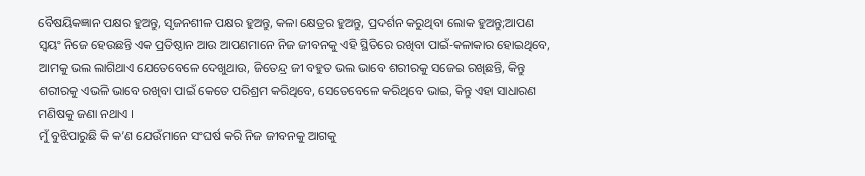ବୈଷୟିକଜ୍ଞାନ ପକ୍ଷର ହୁଅନ୍ତୁ, ସୃଜନଶୀଳ ପକ୍ଷର ହୁଅନ୍ତୁ, କଳା କ୍ଷେତ୍ରର ହୁଅନ୍ତୁ, ପ୍ରଦର୍ଶନ କରୁଥିବା ଲୋକ ହୁଅନ୍ତୁ;ଆପଣ ସ୍ୱୟଂ ନିଜେ ହେଉଛନ୍ତି ଏକ ପ୍ରତିଷ୍ଠାନ ଆଉ ଆପଣମାନେ ନିଜ ଜୀବନକୁ ଏହି ସ୍ଥିତିରେ ରଖିବା ପାଇଁ-କଳାକାର ହୋଇଥିବେ, ଆମକୁ ଭଲ ଲାଗିଥାଏ ଯେତେବେଳେ ଦେଖୁଥାଉ, ଜିତେନ୍ଦ୍ର ଜୀ ବହୁତ ଭଲ ଭାବେ ଶରୀରକୁ ସଜେଇ ରଖିଛନ୍ତି, କିନ୍ତୁ ଶରୀରକୁ ଏଭଳି ଭାବେ ରଖିବା ପାଇଁ କେତେ ପରିଶ୍ରମ କରିଥିବେ, ସେତେବେଳେ କରିଥିବେ ଭାଇ, କିନ୍ତୁ ଏହା ସାଧାରଣ ମଣିଷକୁ ଜଣା ନଥାଏ ।
ମୁଁ ବୁଝିପାରୁଛି କି କ’ଣ ଯେଉଁମାନେ ସଂଘର୍ଷ କରି ନିଜ ଜୀବନକୁ ଆଗକୁ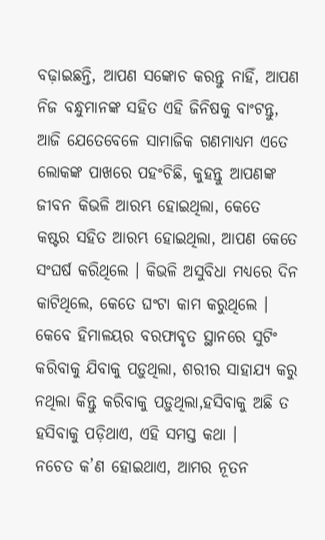ବଢ଼ାଇଛନ୍ତି, ଆପଣ ସଙ୍କୋଚ କରନ୍ତୁ ନାହିଁ, ଆପଣ ନିଜ ବନ୍ଧୁମାନଙ୍କ ସହିତ ଏହି ଜିନିଷକୁ ବାଂଟନ୍ତୁ, ଆଜି ଯେତେବେଳେ ସାମାଜିକ ଗଣମାଧ୍ୟମ ଏତେ ଲୋକଙ୍କ ପାଖରେ ପହଂଚିଛି, କୁହନ୍ତୁ ଆପଣଙ୍କ ଜୀବନ କିଭଳି ଆରମ୍ଭ ହୋଇଥିଲା, କେତେ କଷ୍ଟର ସହିତ ଆରମ୍ଭ ହୋଇଥିଲା, ଆପଣ କେତେ ସଂଘର୍ଷ କରିଥିଲେ । କିଭଳି ଅସୁବିଧା ମଧ୍ୟରେ ଦିନ କାଟିଥିଲେ, କେତେ ଘଂଟା କାମ କରୁଥିଲେ । କେବେ ହିମାଳୟର ବରଫାବୃତ ସ୍ଥାନରେ ସୁଟିଂ କରିବାକୁ ଯିବାକୁ ପଡ଼ୁଥିଲା, ଶରୀର ସାହାଯ୍ୟ କରୁ ନଥିଲା କିନ୍ତୁ କରିବାକୁ ପଡ଼ୁଥିଲା,ହସିବାକୁ ଅଛି ତ ହସିବାକୁ ପଡ଼ିଥାଏ, ଏହି ସମସ୍ତ କଥା ।
ନଚେତ କ’ଣ ହୋଇଥାଏ, ଆମର ନୂତନ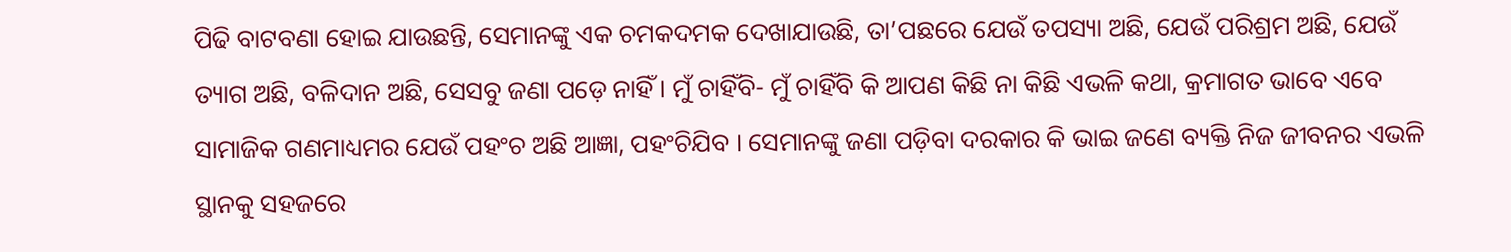ପିଢି ବାଟବଣା ହୋଇ ଯାଉଛନ୍ତି, ସେମାନଙ୍କୁ ଏକ ଚମକଦମକ ଦେଖାଯାଉଛି, ତା’ପଛରେ ଯେଉଁ ତପସ୍ୟା ଅଛି, ଯେଉଁ ପରିଶ୍ରମ ଅଛି, ଯେଉଁ ତ୍ୟାଗ ଅଛି, ବଳିଦାନ ଅଛି, ସେସବୁ ଜଣା ପଡ଼େ ନାହିଁ । ମୁଁ ଚାହିଁବି- ମୁଁ ଚାହିଁବି କି ଆପଣ କିଛି ନା କିଛି ଏଭଳି କଥା, କ୍ରମାଗତ ଭାବେ ଏବେ ସାମାଜିକ ଗଣମାଧ୍ୟମର ଯେଉଁ ପହଂଚ ଅଛି ଆଜ୍ଞା, ପହଂଚିଯିବ । ସେମାନଙ୍କୁ ଜଣା ପଡ଼ିବା ଦରକାର କି ଭାଇ ଜଣେ ବ୍ୟକ୍ତି ନିଜ ଜୀବନର ଏଭଳି ସ୍ଥାନକୁ ସହଜରେ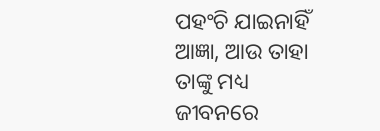ପହଂଚି ଯାଇନାହିଁ ଆଜ୍ଞା, ଆଉ ତାହା ତାଙ୍କୁ ମଧ୍ୟ ଜୀବନରେ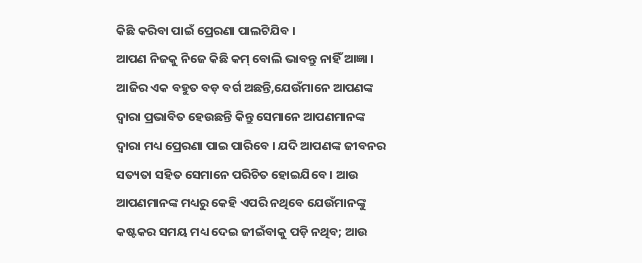କିଛି କରିବା ପାଇଁ ପ୍ରେରଣା ପାଲଟିଯିବ ।
ଆପଣ ନିଜକୁ ନିଜେ କିଛି କମ୍ ବୋଲି ଭାବନ୍ତୁ ନାହିଁ ଆଜ୍ଞା । ଆଜିର ଏକ ବହୁତ ବଡ଼ ବର୍ଗ ଅଛନ୍ତି,ଯେଉଁମାନେ ଆପଣଙ୍କ ଦ୍ୱାରା ପ୍ରଭାବିତ ହେଉଛନ୍ତି କିନ୍ତୁ ସେମାନେ ଆପଣମାନଙ୍କ ଦ୍ୱାରା ମଧ୍ୟ ପ୍ରେରଣା ପାଇ ପାରିବେ । ଯଦି ଆପଣଙ୍କ ଜୀବନର ସତ୍ୟତା ସହିତ ସେମାନେ ପରିଚିତ ହୋଇଯିବେ । ଆଉ ଆପଣମାନଙ୍କ ମଧ୍ୟରୁ କେହି ଏପରି ନଥିବେ ଯେଉଁମାନଙ୍କୁ କଷ୍ଟକର ସମୟ ମଧ୍ୟ ଦେଇ ଜୀଇଁବାକୁ ପଡ଼ି ନଥିବ; ଆଉ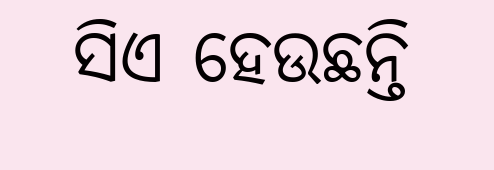ସିଏ ହେଉଛନ୍ତି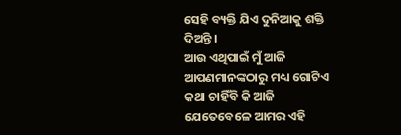ସେହି ବ୍ୟକ୍ତି ଯିଏ ଦୁନିଆକୁ ଶକ୍ତି ଦିଅନ୍ତି ।
ଆଉ ଏଥିପାଇଁ ମୁଁ ଆଜି ଆପଣମାନଙ୍କଠାରୁ ମଧ୍ୟ ଗୋଟିଏ କଥା ଚାହିଁବି କି ଆଜି ଯେତେବେଳେ ଆମର ଏହି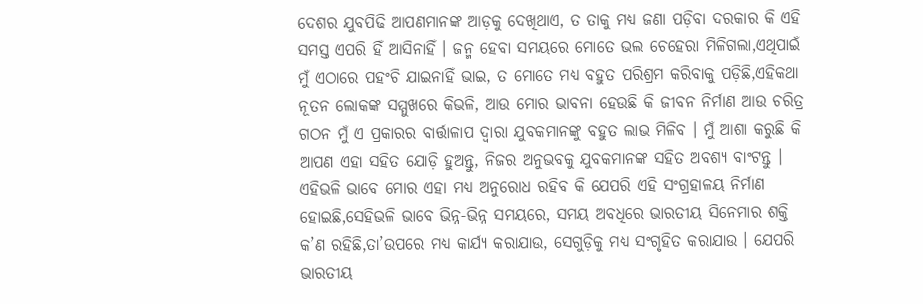ଦେଶର ଯୁବପିଢି ଆପଣମାନଙ୍କ ଆଡ଼କୁ ଦେଖିଥାଏ, ତ ତାକୁ ମଧ୍ୟ ଜଣା ପଡ଼ିବା ଦରକାର କି ଏହି ସମସ୍ତ ଏପରି ହିଁ ଆସିନାହିଁ । ଜନ୍ମ ହେବା ସମୟରେ ମୋତେ ଭଲ ଚେହେରା ମିଳିଗଲା,ଏଥିପାଇଁ ମୁଁ ଏଠାରେ ପହଂଚି ଯାଇନାହିଁ ଭାଇ, ତ ମୋତେ ମଧ୍ୟ ବହୁତ ପରିଶ୍ରମ କରିବାକୁ ପଡ଼ିଛି,ଏହିକଥା ନୂତନ ଲୋକଙ୍କ ସମ୍ମୁଖରେ କିଭଳି, ଆଉ ମୋର ଭାବନା ହେଉଛି କି ଜୀବନ ନିର୍ମାଣ ଆଉ ଚରିତ୍ର ଗଠନ ମୁଁ ଏ ପ୍ରକାରର ବାର୍ତ୍ତାଳାପ ଦ୍ୱାରା ଯୁବକମାନଙ୍କୁ ବହୁତ ଲାଭ ମିଳିବ । ମୁଁ ଆଶା କରୁଛି କି ଆପଣ ଏହା ସହିତ ଯୋଡ଼ି ହୁଅନ୍ତୁ, ନିଜର ଅନୁଭବକୁ ଯୁବକମାନଙ୍କ ସହିତ ଅବଶ୍ୟ ବାଂଟନ୍ତୁ ।
ଏହିଭଳି ଭାବେ ମୋର ଏହା ମଧ୍ୟ ଅନୁରୋଧ ରହିବ କି ଯେପରି ଏହି ସଂଗ୍ରହାଳୟ ନିର୍ମାଣ ହୋଇଛି,ସେହିଭଳି ଭାବେ ଭିନ୍ନ-ଭିନ୍ନ ସମୟରେ, ସମୟ ଅବଧିରେ ଭାରତୀୟ ସିନେମାର ଶକ୍ତି କ’ଣ ରହିଛି,ତା’ଉପରେ ମଧ୍ୟ କାର୍ଯ୍ୟ କରାଯାଉ, ସେଗୁଡ଼ିକୁ ମଧ୍ୟ ସଂଗୃହିତ କରାଯାଉ । ଯେପରି ଭାରତୀୟ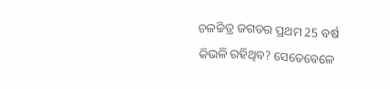ଚଳଚ୍ଚିତ୍ର ଜଗତର ପ୍ରଥମ 25 ବର୍ଷ କିଭଳି ରହିଥିବ? ସେତେବେଳେ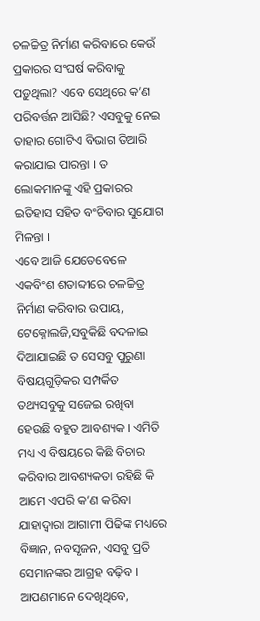ଚଳଚ୍ଚିତ୍ର ନିର୍ମାଣ କରିବାରେ କେଉଁ ପ୍ରକାରର ସଂଘର୍ଷ କରିବାକୁ ପଡ଼ୁଥିଲା? ଏବେ ସେଥିରେ କ’ଣ ପରିବର୍ତ୍ତନ ଆସିଛି? ଏସବୁକୁ ନେଇ ତାହାର ଗୋଟିଏ ବିଭାଗ ତିଆରି କରାଯାଇ ପାରନ୍ତା । ତ ଲୋକମାନଙ୍କୁ ଏହି ପ୍ରକାରର ଇତିହାସ ସହିତ ବଂଚିବାର ସୁଯୋଗ ମିଳନ୍ତା ।
ଏବେ ଆଜି ଯେତେବେଳେ ଏକବିଂଶ ଶତାବ୍ଦୀରେ ଚଳଚ୍ଚିତ୍ର ନିର୍ମାଣ କରିବାର ଉପାୟ, ଟେକ୍ନୋଲଜି,ସବୁକିଛି ବଦଳାଇ ଦିଆଯାଇଛି ତ ସେସବୁ ପୁରୁଣା ବିଷୟଗୁଡ଼ିକର ସମ୍ପର୍କିତ ତଥ୍ୟସବୁକୁ ସଜେଇ ରଖିବା ହେଉଛି ବହୁତ ଆବଶ୍ୟକ । ଏମିତି ମଧ୍ୟ ଏ ବିଷୟରେ କିଛି ବିଚାର କରିବାର ଆବଶ୍ୟକତା ରହିଛି କି ଆମେ ଏପରି କ’ଣ କରିବା ଯାହାଦ୍ୱାରା ଆଗାମୀ ପିଢିଙ୍କ ମଧ୍ୟରେ ବିଜ୍ଞାନ, ନବସୃଜନ, ଏସବୁ ପ୍ରତି ସେମାନଙ୍କର ଆଗ୍ରହ ବଢ଼ିବ । ଆପଣମାନେ ଦେଖିଥିବେ,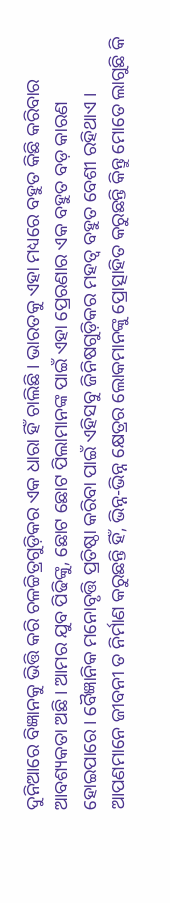ଦୁନିଆରେ ବିଜ୍ଞାନକୁ ଭିତ୍ତି କରି ଚଳଚ୍ଚିତ୍ରଗୁଡ଼ିକର ଏକ ଧାରା ହିଁ ଚାଲିଛି । ଭାରତକୁ ଏହା ମଧ୍ୟରେ ବହୁତ କିଛି କରିବାର ଆବଶ୍ୟକତା ଅଛି । ଆମର ଯୁବ ପିଢିଙ୍କୁ, ଛୋଟ ଛୋଟ ପିଲାମାନଙ୍କ ପାଇଁ ଏହା ପ୍ରେରଣାର ଏକ ବହୁତ ବଡ଼ କାରଣ ହୋଇପାରେ । ବୈଜ୍ଞାନିକ ମନୋବୃତ୍ତି ପ୍ରତିଷ୍ଠା କରିବା ପାଇଁ ଏହିସବୁ ଜିନିଷଗୁଡ଼ିକର ମହତ୍ୱ ବହୁତ ବେଶୀ ରହିଥାଏ । ଆପଣମାନେ ଜୀବନୀ ତ ନିର୍ମାଣ କରୁଛନ୍ତି ହିଁ, ଭିନ୍ନ-ଭିନ୍ନ କ୍ଷେତ୍ରର ଲୋକମାନଙ୍କୁ ପ୍ରୋତ୍ସାହିତ କରୁଛନ୍ତି କିନ୍ତୁ ମୋତେ ଲାଗୁଛି କି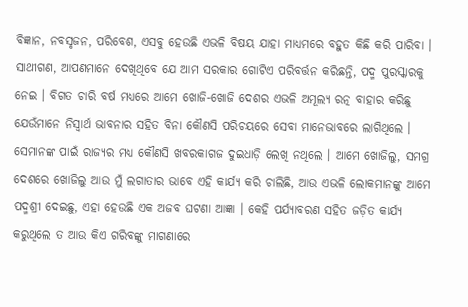ବିଜ୍ଞାନ, ନବସୃଜନ, ପରିବେଶ, ଏସବୁ ହେଉଛି ଏଭଳି ବିଷୟ ଯାହା ମାଧ୍ୟମରେ ବହୁତ କିଛି କରି ପାରିବା ।
ସାଥୀଗଣ, ଆପଣମାନେ ଦେଖିଥିବେ ଯେ ଆମ ସରକାର ଗୋଟିଏ ପରିବର୍ତ୍ତନ କରିଛନ୍ତି, ପଦ୍ମ ପୁରସ୍କାରକୁ ନେଇ । ବିଗତ ଚାରି ବର୍ଷ ମଧ୍ୟରେ ଆମେ ଖୋଜି-ଖୋଜି ଦେଶର ଏଭଳି ଅମୂଲ୍ୟ ରତ୍ନ ବାହାର କରିଛୁ ଯେଉଁମାନେ ନିସ୍ୱାର୍ଥ ଭାବନାର ସହିତ ବିନା କୌଣସି ପରିଚୟରେ ସେବା ମାନେଭାବରେ ଲାଗିଥିଲେ । ସେମାନଙ୍କ ପାଇଁ ରାଜ୍ୟର ମଧ୍ୟ କୌଣସି ଖବରକାଗଜ ଦୁଇଧାଡ଼ି ଲେଖି ନଥିଲେ । ଆମେ ଖୋଜିଲୁ, ସମଗ୍ର ଦେଶରେ ଖୋଜିଲୁ ଆଉ ମୁଁ ଲଗାତାର ଭାବେ ଏହି କାର୍ଯ୍ୟ କରି ଚାଲିଛି, ଆଉ ଏଭଳି ଲୋକମାନଙ୍କୁ ଆମେ ପଦ୍ମଶ୍ରୀ ଦେଇଛୁ, ଏହା ହେଉଛି ଏକ ଅଜବ ଘଟଣା ଆଜ୍ଞା । କେହି ପର୍ଯ୍ୟାବରଣ ସହିତ ଜଡ଼ିତ କାର୍ଯ୍ୟ କରୁଥିଲେ ତ ଆଉ କିଏ ଗରିବଙ୍କୁ ମାଗଣାରେ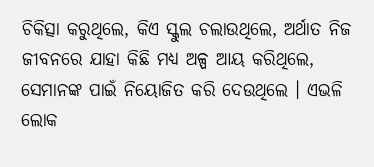ଚିକିତ୍ସା କରୁଥିଲେ, କିଏ ସ୍କୁଲ ଚଲାଉଥିଲେ, ଅର୍ଥାତ ନିଜ ଜୀବନରେ ଯାହା କିଛି ମଧ୍ୟ ଅଳ୍ପ ଆୟ କରିଥିଲେ, ସେମାନଙ୍କ ପାଇଁ ନିୟୋଜିତ କରି ଦେଉଥିଲେ । ଏଭଳି ଲୋକ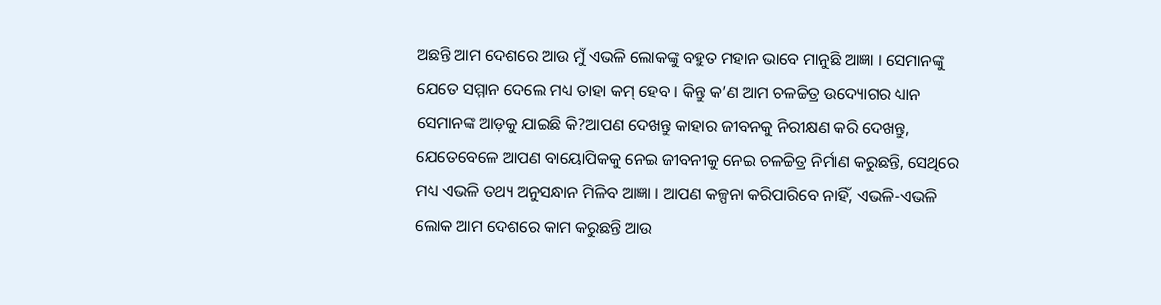ଅଛନ୍ତି ଆମ ଦେଶରେ ଆଉ ମୁଁ ଏଭଳି ଲୋକଙ୍କୁ ବହୁତ ମହାନ ଭାବେ ମାନୁଛି ଆଜ୍ଞା । ସେମାନଙ୍କୁ ଯେତେ ସମ୍ମାନ ଦେଲେ ମଧ୍ୟ ତାହା କମ୍ ହେବ । କିନ୍ତୁ କ’ଣ ଆମ ଚଳଚ୍ଚିତ୍ର ଉଦ୍ୟୋଗର ଧ୍ୟାନ ସେମାନଙ୍କ ଆଡ଼କୁ ଯାଇଛି କି?ଆପଣ ଦେଖନ୍ତୁ କାହାର ଜୀବନକୁ ନିରୀକ୍ଷଣ କରି ଦେଖନ୍ତୁ, ଯେତେବେଳେ ଆପଣ ବାୟୋପିକକୁ ନେଇ ଜୀବନୀକୁ ନେଇ ଚଳଚ୍ଚିତ୍ର ନିର୍ମାଣ କରୁଛନ୍ତି, ସେଥିରେ ମଧ୍ୟ ଏଭଳି ତଥ୍ୟ ଅନୁସନ୍ଧାନ ମିଳିବ ଆଜ୍ଞା । ଆପଣ କଳ୍ପନା କରିପାରିବେ ନାହିଁ, ଏଭଳି-ଏଭଳି ଲୋକ ଆମ ଦେଶରେ କାମ କରୁଛନ୍ତି ଆଉ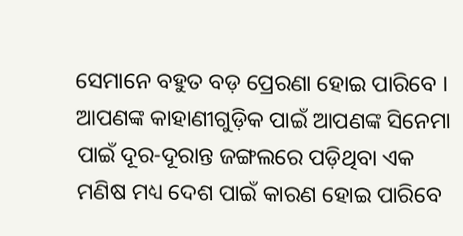ସେମାନେ ବହୁତ ବଡ଼ ପ୍ରେରଣା ହୋଇ ପାରିବେ ।
ଆପଣଙ୍କ କାହାଣୀଗୁଡ଼ିକ ପାଇଁ ଆପଣଙ୍କ ସିନେମା ପାଇଁ ଦୂର-ଦୂରାନ୍ତ ଜଙ୍ଗଲରେ ପଡ଼ିଥିବା ଏକ ମଣିଷ ମଧ୍ୟ ଦେଶ ପାଇଁ କାରଣ ହୋଇ ପାରିବେ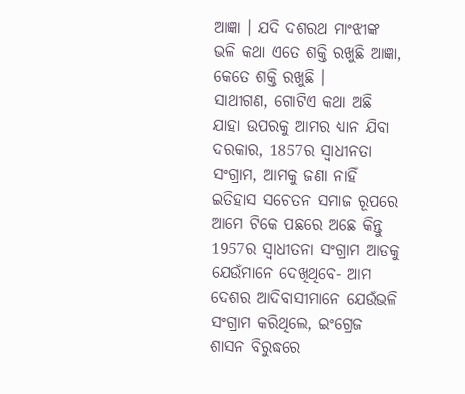ଆଜ୍ଞା । ଯଦି ଦଶରଥ ମାଂଝୀଙ୍କ ଭଳି କଥା ଏତେ ଶକ୍ତି ରଖୁଛି ଆଜ୍ଞା, କେତେ ଶକ୍ତି ରଖୁଛି ।
ସାଥୀଗଣ, ଗୋଟିଏ କଥା ଅଛି ଯାହା ଉପରକୁ ଆମର ଧ୍ୟାନ ଯିବା ଦରକାର, 1857ର ସ୍ୱାଧୀନତା ସଂଗ୍ରାମ, ଆମକୁ ଜଣା ନାହିଁ ଇତିହାସ ସଚେତନ ସମାଜ ରୂପରେ ଆମେ ଟିକେ ପଛରେ ଅଛେ କିନ୍ତୁ 1957ର ସ୍ୱାଧୀତନା ସଂଗ୍ରାମ ଆଡକୁ ଯେଉଁମାନେ ଦେଖିଥିବେ- ଆମ ଦେଶର ଆଦିବାସୀମାନେ ଯେଉଁଭଳି ସଂଗ୍ରାମ କରିଥିଲେ, ଇଂଗ୍ରେଜ ଶାସନ ବିରୁଦ୍ଧରେ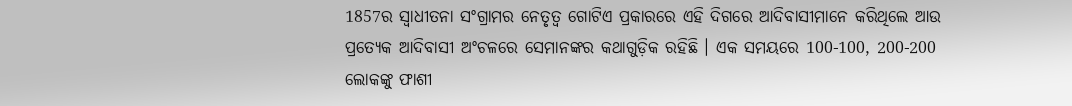1857ର ସ୍ୱାଧୀତନା ସଂଗ୍ରାମର ନେତୃତ୍ୱ ଗୋଟିଏ ପ୍ରକାରରେ ଏହି ଦିଗରେ ଆଦିବାସୀମାନେ କରିଥିଲେ ଆଉ ପ୍ରତ୍ୟେକ ଆଦିବାସୀ ଅଂଚଳରେ ସେମାନଙ୍କର କଥାଗୁଡ଼ିକ ରହିଛି । ଏକ ସମୟରେ 100-100, 200-200 ଲୋକଙ୍କୁ ଫାଶୀ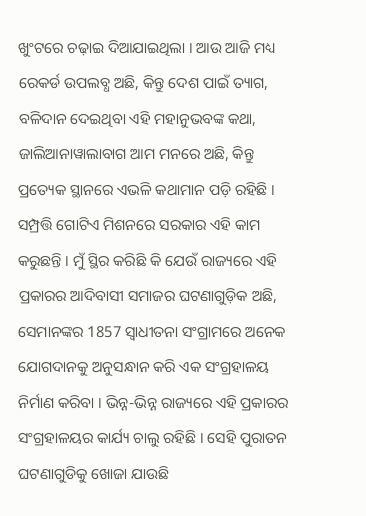ଖୁଂଟରେ ଚଢ଼ାଇ ଦିଆଯାଇଥିଲା । ଆଉ ଆଜି ମଧ୍ୟ ରେକର୍ଡ ଉପଲବ୍ଧ ଅଛି, କିନ୍ତୁ ଦେଶ ପାଇଁ ତ୍ୟାଗ, ବଳିଦାନ ଦେଇଥିବା ଏହି ମହାନୁଭବଙ୍କ କଥା, ଜାଲିଆନାୱାଲାବାଗ ଆମ ମନରେ ଅଛି, କିନ୍ତୁ ପ୍ରତ୍ୟେକ ସ୍ଥାନରେ ଏଭଳି କଥାମାନ ପଡ଼ି ରହିଛି ।
ସମ୍ପ୍ରତ୍ତି ଗୋଟିଏ ମିଶନରେ ସରକାର ଏହି କାମ କରୁଛନ୍ତି । ମୁଁ ସ୍ଥିର କରିଛି କି ଯେଉଁ ରାଜ୍ୟରେ ଏହି ପ୍ରକାରର ଆଦିବାସୀ ସମାଜର ଘଟଣାଗୁଡ଼ିକ ଅଛି, ସେମାନଙ୍କର 1857 ସ୍ୱାଧୀତନା ସଂଗ୍ରାମରେ ଅନେକ ଯୋଗଦାନକୁ ଅନୁସନ୍ଧାନ କରି ଏକ ସଂଗ୍ରହାଳୟ ନିର୍ମାଣ କରିବା । ଭିନ୍ନ-ଭିନ୍ନ ରାଜ୍ୟରେ ଏହି ପ୍ରକାରର ସଂଗ୍ରହାଳୟର କାର୍ଯ୍ୟ ଚାଲୁ ରହିଛି । ସେହି ପୁରାତନ ଘଟଣାଗୁଡିକୁ ଖୋଜା ଯାଉଛି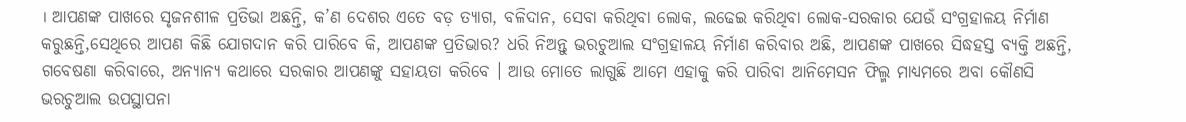। ଆପଣଙ୍କ ପାଖରେ ସୃଜନଶୀଳ ପ୍ରତିଭା ଅଛନ୍ତି, କ’ଣ ଦେଶର ଏତେ ବଡ଼ ତ୍ୟାଗ, ବଳିଦାନ, ସେବା କରିଥିବା ଲୋକ, ଲଢେଇ କରିଥିବା ଲୋକ-ସରକାର ଯେଉଁ ସଂଗ୍ରହାଳୟ ନିର୍ମାଣ କରୁଛନ୍ତି,ସେଥିରେ ଆପଣ କିଛି ଯୋଗଦାନ କରି ପାରିବେ କି, ଆପଣଙ୍କ ପ୍ରତିଭାର? ଧରି ନିଅନ୍ତୁ ଭରଚୁଆଲ ସଂଗ୍ରହାଳୟ ନିର୍ମାଣ କରିବାର ଅଛି, ଆପଣଙ୍କ ପାଖରେ ସିଦ୍ଧହସ୍ତ ବ୍ୟକ୍ତି ଅଛନ୍ତି, ଗବେଷଣା କରିବାରେ, ଅନ୍ୟାନ୍ୟ କଥାରେ ସରକାର ଆପଣଙ୍କୁ ସହାୟତା କରିବେ । ଆଉ ମୋତେ ଲାଗୁଛି ଆମେ ଏହାକୁ କରି ପାରିବା ଆନିମେସନ ଫିଲ୍ମ ମାଧ୍ୟମରେ ଅବା କୌଣସି ଭରଚୁଆଲ ଉପସ୍ଥାପନା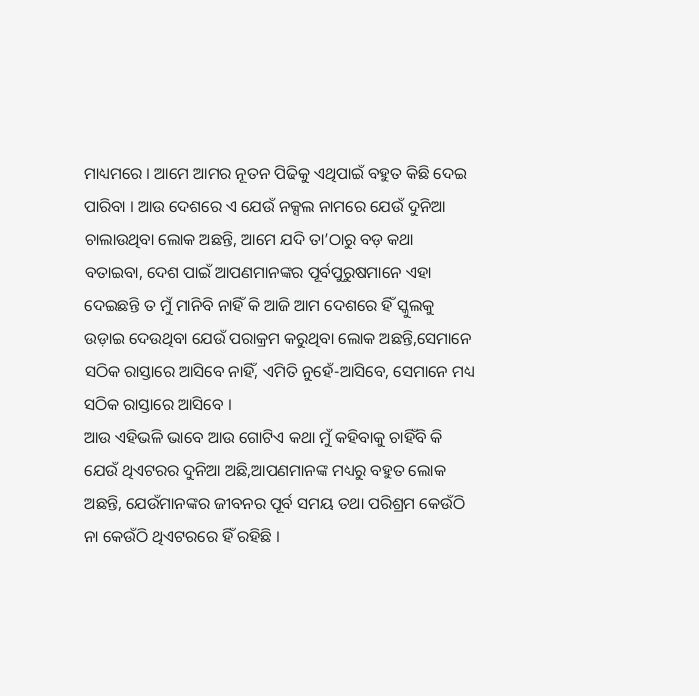ମାଧ୍ୟମରେ । ଆମେ ଆମର ନୂତନ ପିଢିକୁ ଏଥିପାଇଁ ବହୁତ କିଛି ଦେଇ ପାରିବା । ଆଉ ଦେଶରେ ଏ ଯେଉଁ ନକ୍ସଲ ନାମରେ ଯେଉଁ ଦୁନିଆ ଚାଲାଉଥିବା ଲୋକ ଅଛନ୍ତି, ଆମେ ଯଦି ତା’ଠାରୁ ବଡ଼ କଥା ବତାଇବା, ଦେଶ ପାଇଁ ଆପଣମାନଙ୍କର ପୂର୍ବପୁରୁଷମାନେ ଏହା ଦେଇଛନ୍ତି ତ ମୁଁ ମାନିବି ନାହିଁ କି ଆଜି ଆମ ଦେଶରେ ହିଁ ସ୍କୁଲକୁ ଉଡ଼ାଇ ଦେଉଥିବା ଯେଉଁ ପରାକ୍ରମ କରୁଥିବା ଲୋକ ଅଛନ୍ତି,ସେମାନେ ସଠିକ ରାସ୍ତାରେ ଆସିବେ ନାହିଁ, ଏମିତି ନୁହେଁ-ଆସିବେ, ସେମାନେ ମଧ୍ୟ ସଠିକ ରାସ୍ତାରେ ଆସିବେ ।
ଆଉ ଏହିଭଳି ଭାବେ ଆଉ ଗୋଟିଏ କଥା ମୁଁ କହିବାକୁ ଚାହିଁବି କି ଯେଉଁ ଥିଏଟରର ଦୁନିଆ ଅଛି,ଆପଣମାନଙ୍କ ମଧ୍ୟରୁ ବହୁତ ଲୋକ ଅଛନ୍ତି, ଯେଉଁମାନଙ୍କର ଜୀବନର ପୂର୍ବ ସମୟ ତଥା ପରିଶ୍ରମ କେଉଁଠି ନା କେଉଁଠି ଥିଏଟରରେ ହିଁ ରହିଛି ।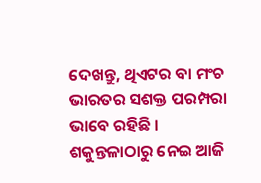ଦେଖନ୍ତୁ, ଥିଏଟର ବା ମଂଚ ଭାରତର ସଶକ୍ତ ପରମ୍ପରା ଭାବେ ରହିଛି । ଶକୁନ୍ତଳାଠାରୁ ନେଇ ଆଜି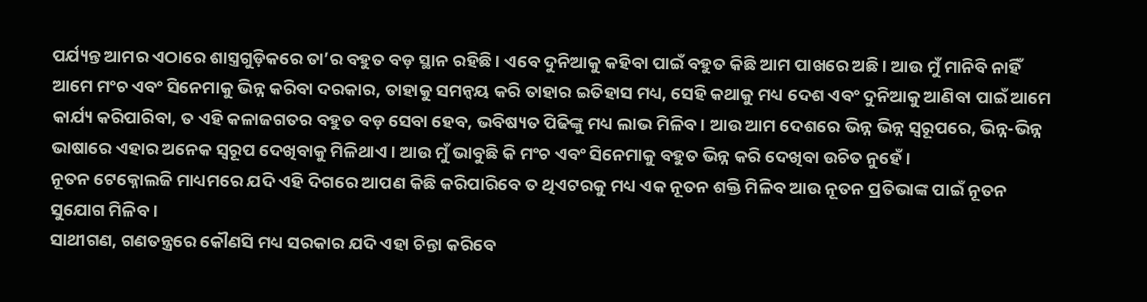ପର୍ଯ୍ୟନ୍ତ ଆମର ଏଠାରେ ଶାସ୍ତ୍ରଗୁଡ଼ିକରେ ତା’ର ବହୁତ ବଡ଼ ସ୍ଥାନ ରହିଛି । ଏବେ ଦୁନିଆକୁ କହିବା ପାଇଁ ବହୁତ କିଛି ଆମ ପାଖରେ ଅଛି । ଆଉ ମୁଁ ମାନିବି ନାହିଁ ଆମେ ମଂଚ ଏବଂ ସିନେମାକୁ ଭିନ୍ନ କରିବା ଦରକାର, ତାହାକୁ ସମନ୍ୱୟ କରି ତାହାର ଇତିହାସ ମଧ୍ୟ, ସେହି କଥାକୁ ମଧ୍ୟ ଦେଶ ଏବଂ ଦୁନିଆକୁ ଆଣିବା ପାଇଁ ଆମେ କାର୍ଯ୍ୟ କରିପାରିବା, ତ ଏହି କଳାଜଗତର ବହୁତ ବଡ଼ ସେବା ହେବ, ଭବିଷ୍ୟତ ପିଢିଙ୍କୁ ମଧ୍ୟ ଲାଭ ମିଳିବ । ଆଉ ଆମ ଦେଶରେ ଭିନ୍ନ ଭିନ୍ନ ସ୍ୱରୂପରେ, ଭିନ୍ନ-ଭିନ୍ନ ଭାଷାରେ ଏହାର ଅନେକ ସ୍ୱରୂପ ଦେଖିବାକୁ ମିଳିଥାଏ । ଆଉ ମୁଁ ଭାବୁଛି କି ମଂଚ ଏବଂ ସିନେମାକୁ ବହୁତ ଭିନ୍ନ କରି ଦେଖିବା ଉଚିତ ନୁହେଁ ।
ନୂତନ ଟେକ୍ନୋଲଜି ମାଧ୍ୟମରେ ଯଦି ଏହି ଦିଗରେ ଆପଣ କିଛି କରିପାରିବେ ତ ଥିଏଟରକୁ ମଧ୍ୟ ଏକ ନୂତନ ଶକ୍ତି ମିଳିବ ଆଉ ନୂତନ ପ୍ରତିଭାଙ୍କ ପାଇଁ ନୂତନ ସୁଯୋଗ ମିଳିବ ।
ସାଥୀଗଣ, ଗଣତନ୍ତ୍ରରେ କୌଣସି ମଧ୍ୟ ସରକାର ଯଦି ଏହା ଚିନ୍ତା କରିବେ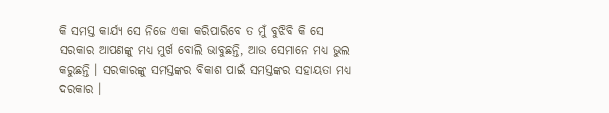କି ସମସ୍ତ କାର୍ଯ୍ୟ ସେ ନିଜେ ଏକା କରିପାରିବେ ତ ମୁଁ ବୁଝିବି କି ସେ ସରକାର ଆପଣଙ୍କୁ ମଧ୍ୟ ମୁର୍ଖ ବୋଲି ଭାବୁଛନ୍ତି, ଆଉ ସେମାନେ ମଧ୍ୟ ଭୁଲ କରୁଛନ୍ତି । ସରକାରଙ୍କୁ ସମସ୍ତଙ୍କର ବିକାଶ ପାଇଁ ସମସ୍ତଙ୍କର ସହାୟତା ମଧ୍ୟ ଦରକାର ।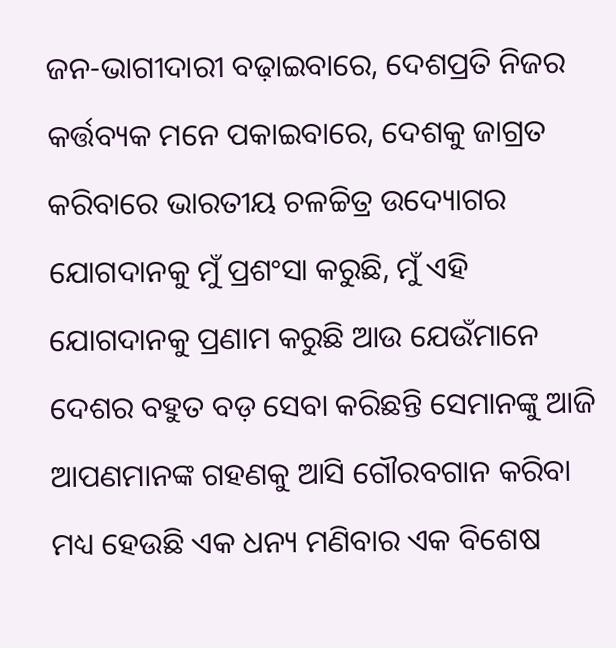ଜନ-ଭାଗୀଦାରୀ ବଢ଼ାଇବାରେ, ଦେଶପ୍ରତି ନିଜର କର୍ତ୍ତବ୍ୟକ ମନେ ପକାଇବାରେ, ଦେଶକୁ ଜାଗ୍ରତ କରିବାରେ ଭାରତୀୟ ଚଳଚ୍ଚିତ୍ର ଉଦ୍ୟୋଗର ଯୋଗଦାନକୁ ମୁଁ ପ୍ରଶଂସା କରୁଛି, ମୁଁ ଏହି ଯୋଗଦାନକୁ ପ୍ରଣାମ କରୁଛି ଆଉ ଯେଉଁମାନେ ଦେଶର ବହୁତ ବଡ଼ ସେବା କରିଛନ୍ତି ସେମାନଙ୍କୁ ଆଜି ଆପଣମାନଙ୍କ ଗହଣକୁ ଆସି ଗୌରବଗାନ କରିବା ମଧ୍ୟ ହେଉଛି ଏକ ଧନ୍ୟ ମଣିବାର ଏକ ବିଶେଷ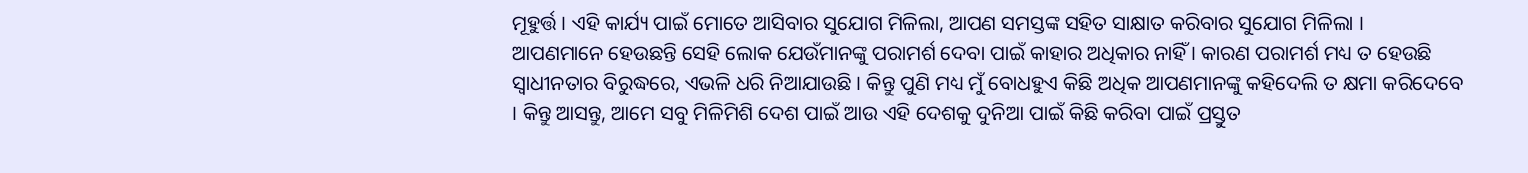ମୂହୁର୍ତ୍ତ । ଏହି କାର୍ଯ୍ୟ ପାଇଁ ମୋତେ ଆସିବାର ସୁଯୋଗ ମିଳିଲା, ଆପଣ ସମସ୍ତଙ୍କ ସହିତ ସାକ୍ଷାତ କରିବାର ସୁଯୋଗ ମିଳିଲା ।
ଆପଣମାନେ ହେଉଛନ୍ତି ସେହି ଲୋକ ଯେଉଁମାନଙ୍କୁ ପରାମର୍ଶ ଦେବା ପାଇଁ କାହାର ଅଧିକାର ନାହିଁ । କାରଣ ପରାମର୍ଶ ମଧ୍ୟ ତ ହେଉଛି ସ୍ୱାଧୀନତାର ବିରୁଦ୍ଧରେ, ଏଭଳି ଧରି ନିଆଯାଉଛି । କିନ୍ତୁ ପୁଣି ମଧ୍ୟ ମୁଁ ବୋଧହୁଏ କିଛି ଅଧିକ ଆପଣମାନଙ୍କୁ କହିଦେଲି ତ କ୍ଷମା କରିଦେବେ । କିନ୍ତୁ ଆସନ୍ତୁ, ଆମେ ସବୁ ମିଳିମିଶି ଦେଶ ପାଇଁ ଆଉ ଏହି ଦେଶକୁ ଦୁନିଆ ପାଇଁ କିଛି କରିବା ପାଇଁ ପ୍ରସ୍ତୁତ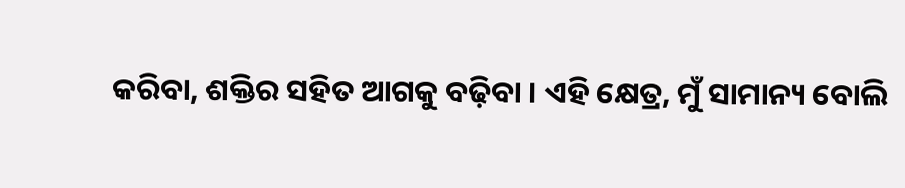କରିବା, ଶକ୍ତିର ସହିତ ଆଗକୁ ବଢ଼ିବା । ଏହି କ୍ଷେତ୍ର, ମୁଁ ସାମାନ୍ୟ ବୋଲି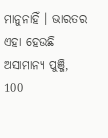ମାନୁନାହିଁ । ଭାରତର ଏହା ହେଉଛି ଅସାମାନ୍ୟ ପୁଞ୍ଜି, 100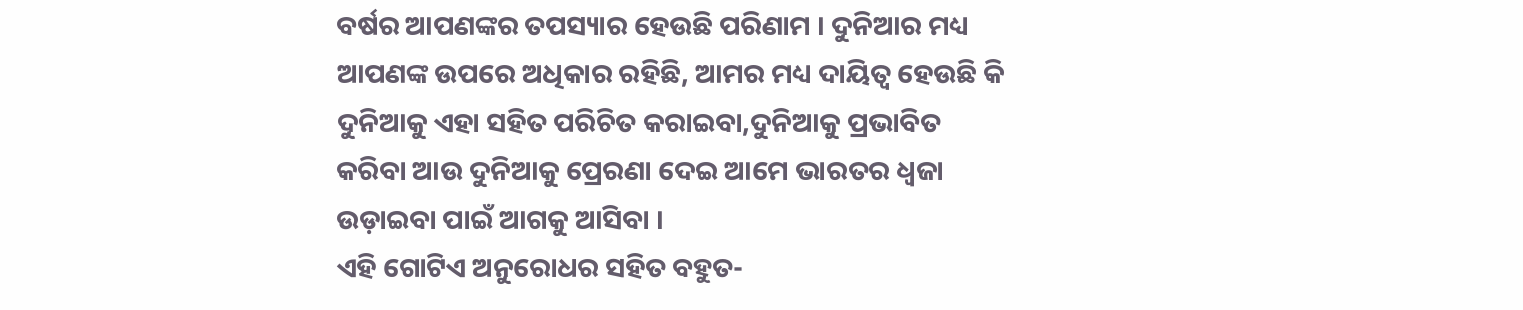ବର୍ଷର ଆପଣଙ୍କର ତପସ୍ୟାର ହେଉଛି ପରିଣାମ । ଦୁନିଆର ମଧ୍ୟ ଆପଣଙ୍କ ଉପରେ ଅଧିକାର ରହିଛି, ଆମର ମଧ୍ୟ ଦାୟିତ୍ୱ ହେଉଛି କି ଦୁନିଆକୁ ଏହା ସହିତ ପରିଚିତ କରାଇବା,ଦୁନିଆକୁ ପ୍ରଭାବିତ କରିବା ଆଉ ଦୁନିଆକୁ ପ୍ରେରଣା ଦେଇ ଆମେ ଭାରତର ଧ୍ୱଜା ଉଡ଼ାଇବା ପାଇଁ ଆଗକୁ ଆସିବା ।
ଏହି ଗୋଟିଏ ଅନୁରୋଧର ସହିତ ବହୁତ-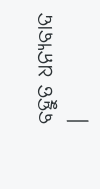ବହୁତ ଧନ୍ୟବାଦ ।